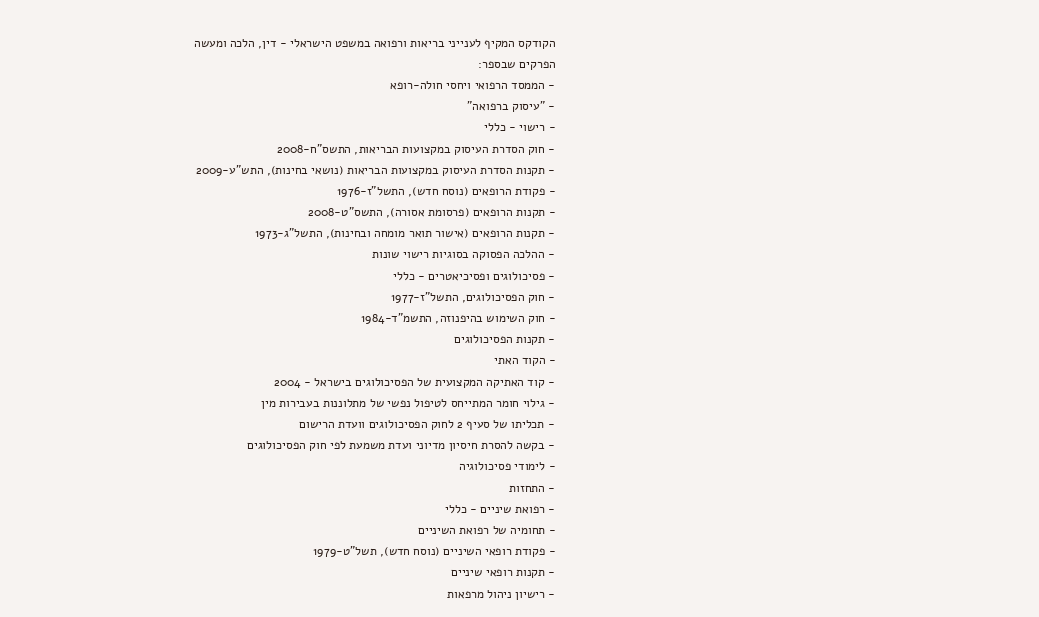הקודקס המקיף לענייני בריאות ורפואה במשפט הישראלי - דין, הלכה ומעשה
הפרקים שבספר:
- הממסד הרפואי ויחסי חולה-רופא
- "עיסוק ברפואה"
- רישוי - כללי
- חוק הסדרת העיסוק במקצועות הבריאות, התשס"ח-2008
- תקנות הסדרת העיסוק במקצועות הבריאות (נושאי בחינות), התש"ע-2009
- פקודת הרופאים (נוסח חדש), התשל"ז-1976
- תקנות הרופאים (פרסומת אסורה), התשס"ט-2008
- תקנות הרופאים (אישור תואר מומחה ובחינות), התשל"ג-1973
- ההלכה הפסוקה בסוגיות רישוי שונות
- פסיכולוגים ופסיכיאטרים - כללי
- חוק הפסיכולוגים, התשל"ז-1977
- חוק השימוש בהיפנוזה, התשמ"ד-1984
- תקנות הפסיכולוגים
- הקוד האתי
- קוד האתיקה המקצועית של הפסיכולוגים בישראל - 2004
- גילוי חומר המתייחס לטיפול נפשי של מתלוננות בעבירות מין
- תכליתו של סעיף 2 לחוק הפסיכולוגים וועדת הרישום
- בקשה להסרת חיסיון מדיוני ועדת משמעת לפי חוק הפסיכולוגים
- לימודי פסיכולוגיה
- התחזות
- רפואת שיניים - כללי
- תחומיה של רפואת השיניים
- פקודת רופאי השיניים (נוסח חדש), תשל"ט-1979
- תקנות רופאי שיניים
- רישיון ניהול מרפאות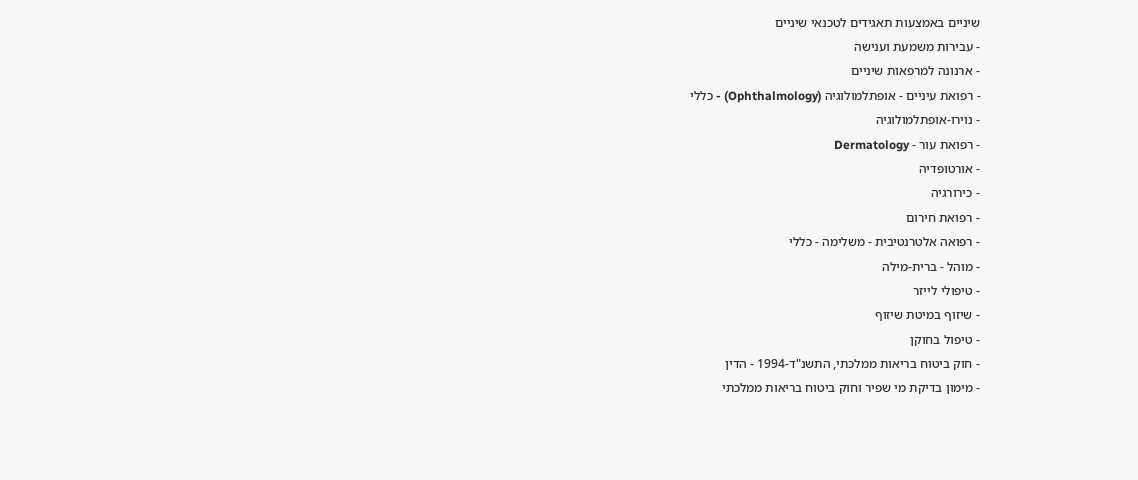שיניים באמצעות תאגידים לטכנאי שיניים
- עבירות משמעת וענישה
- ארנונה למרפאות שיניים
- רפואת עיניים - אופתלמולוגיה (Ophthalmology) - כללי
- נוירו-אופתלמולוגיה
- רפואת עור - Dermatology
- אורטופדיה
- כירורגיה
- רפואת חירום
- רפואה אלטרנטיבית - משלימה - כללי
- מוהל - ברית-מילה
- טיפולי לייזר
- שיזוף במיטת שיזוף
- טיפול בחוקן
- חוק ביטוח בריאות ממלכתי, התשנ"ד-1994 - הדין
- מימון בדיקת מי שפיר וחוק ביטוח בריאות ממלכתי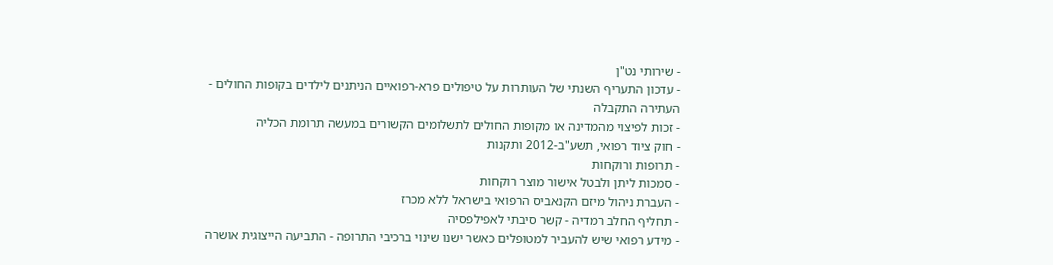- שירותי נט"ן
- עדכון התעריף השנתי של העותרות על טיפולים פרא-רפואיים הניתנים לילדים בקופות החולים - העתירה התקבלה
- זכות לפיצוי מהמדינה או מקופות החולים לתשלומים הקשורים במעשה תרומת הכליה
- חוק ציוד רפואי, תשע"ב-2012 ותקנות
- תרופות ורוקחות
- סמכות ליתן ולבטל אישור מוצר רוקחות
- העברת ניהול מיזם הקנאביס הרפואי בישראל ללא מכרז
- תחליף החלב רמדיה - קשר סיבתי לאפילפסיה
- מידע רפואי שיש להעביר למטופלים כאשר ישנו שינוי ברכיבי התרופה - התביעה הייצוגית אושרה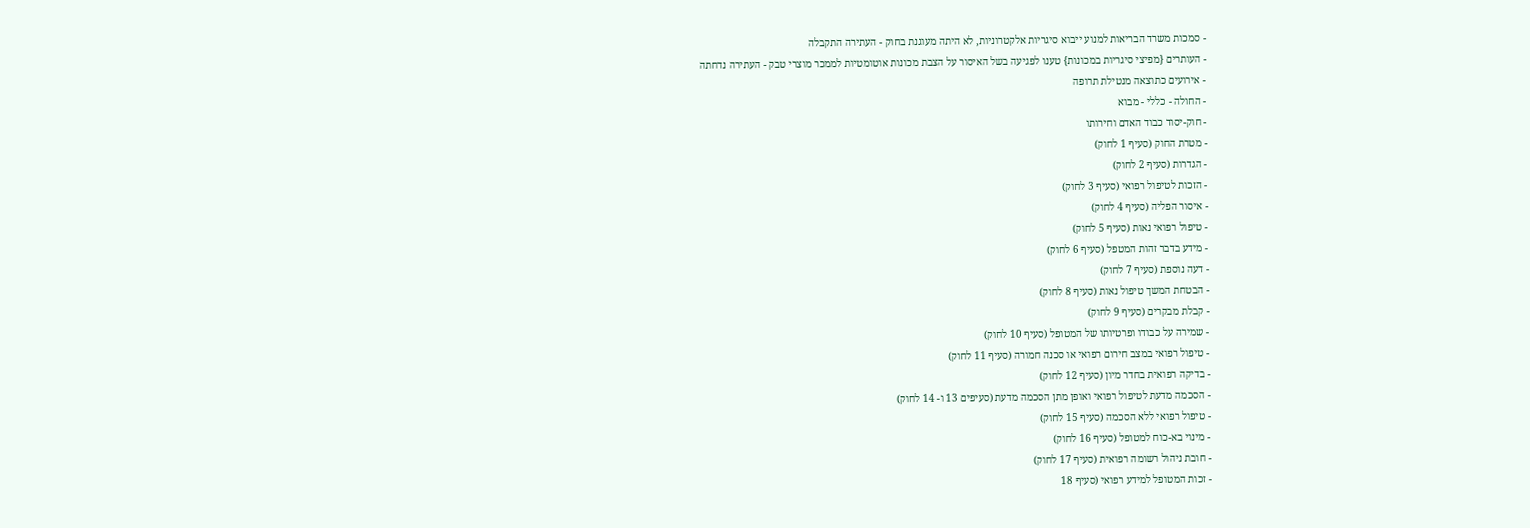- סמכות משרד הבריאות למנוע ייבוא סיגריות אלקטרוניות, לא היתה מעוגנת בחוק - העתירה התקבלה
- העותרים {מפיצי סיגריות במכונות} טענו לפגיעה בשל האיסור על הצבת מכונות אוטומטיות לממכר מוצרי טבק - העתירה נדחתה
- אירועים כתוצאה מנטילת תרופה
- החולה - כללי - מבוא
- חוק-יסוד כבוד האדם וחירותו
- מטרת החוק (סעיף 1 לחוק)
- הגדרות (סעיף 2 לחוק)
- הזכות לטיפול רפואי (סעיף 3 לחוק)
- איסור הפליה (סעיף 4 לחוק)
- טיפול רפואי נאות (סעיף 5 לחוק)
- מידע בדבר זהות המטפל (סעיף 6 לחוק)
- דעה נוספת (סעיף 7 לחוק)
- הבטחת המשך טיפול נאות (סעיף 8 לחוק)
- קבלת מבקרים (סעיף 9 לחוק)
- שמירה על כבודו ופרטיותו של המטופל (סעיף 10 לחוק)
- טיפול רפואי במצב חירום רפואי או סכנה חמורה (סעיף 11 לחוק)
- בדיקה רפואית בחדר מיון (סעיף 12 לחוק)
- הסכמה מדעת לטיפול רפואי ואופן מתן הסכמה מדעת (סעיפים 13 ו- 14 לחוק)
- טיפול רפואי ללא הסכמה (סעיף 15 לחוק)
- מינוי בא-כוח למטופל (סעיף 16 לחוק)
- חובת ניהול רשומה רפואית (סעיף 17 לחוק)
- זכות המטופל למידע רפואי (סעיף 18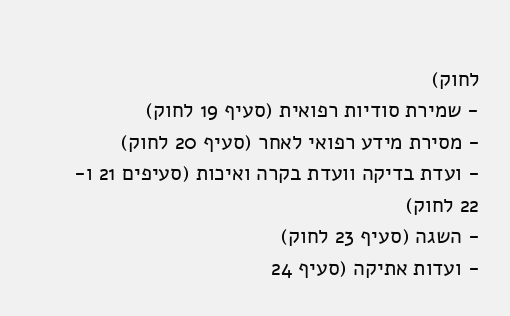לחוק)
- שמירת סודיות רפואית (סעיף 19 לחוק)
- מסירת מידע רפואי לאחר (סעיף 20 לחוק)
- ועדת בדיקה וועדת בקרה ואיכות (סעיפים 21 ו- 22 לחוק)
- השגה (סעיף 23 לחוק)
- ועדות אתיקה (סעיף 24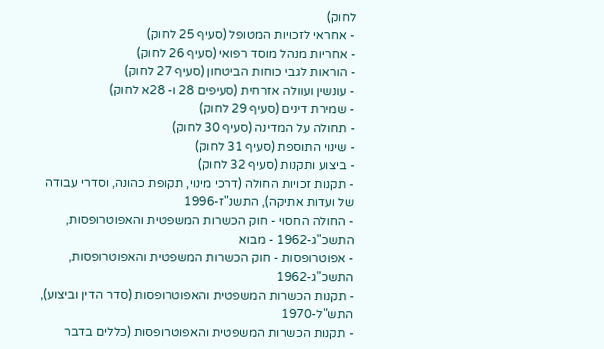לחוק)
- אחראי לזכויות המטופל (סעיף 25 לחוק)
- אחריות מנהל מוסד רפואי (סעיף 26 לחוק)
- הוראות לגבי כוחות הביטחון (סעיף 27 לחוק)
- עונשין ועוולה אזרחית (סעיפים 28 ו- 28א לחוק)
- שמירת דינים (סעיף 29 לחוק)
- תחולה על המדינה (סעיף 30 לחוק)
- שינוי התוספת (סעיף 31 לחוק)
- ביצוע ותקנות (סעיף 32 לחוק)
- תקנות זכויות החולה (דרכי מינוי, תקופת כהונה, וסדרי עבודה של ועדות אתיקה), התשנ"ז-1996
- החולה החסוי - חוק הכשרות המשפטית והאפוטרופסות, התשכ"ג-1962 - מבוא
- אפוטרופסות - חוק הכשרות המשפטית והאפוטרופסות, התשכ"ג-1962
- תקנות הכשרות המשפטית והאפוטרופסות (סדר הדין וביצוע), התש"ל-1970
- תקנות הכשרות המשפטית והאפוטרופסות (כללים בדבר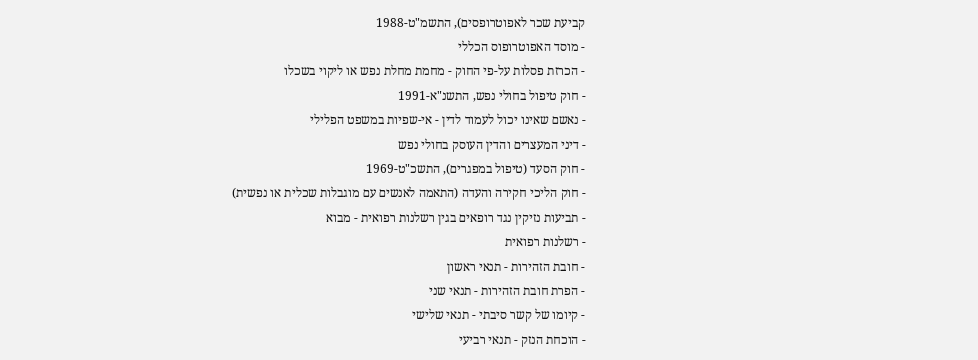קביעת שכר לאפוטרופסים), התשמ"ט-1988
- מוסד האפוטרופוס הכללי
- הכרזת פסלות על-פי החוק - מחמת מחלת נפש או ליקוי בשכלו
- חוק טיפול בחולי נפש, התשנ"א-1991
- נאשם שאינו יכול לעמוד לדין - אי-שפיות במשפט הפלילי
- דיני המעצרים והדין העוסק בחולי נפש
- חוק הסעד (טיפול במפגרים), התשכ"ט-1969
- חוק הליכי חקירה והעדה (התאמה לאנשים עם מוגבלות שכלית או נפשית)
- תביעות נזיקין נגד רופאים בגין רשלנות רפואית - מבוא
- רשלנות רפואית
- חובת הזהירות - תנאי ראשון
- הפרת חובת הזהירות - תנאי שני
- קיומו של קשר סיבתי - תנאי שלישי
- הוכחת הנזק - תנאי רביעי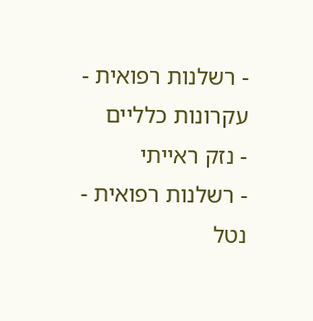- רשלנות רפואית - עקרונות כלליים
- נזק ראייתי
- רשלנות רפואית - נטל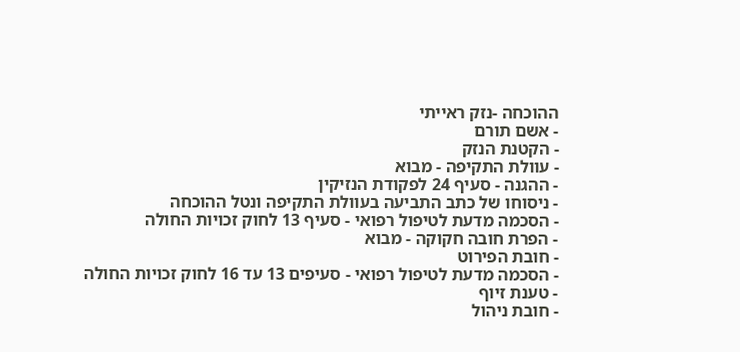ההוכחה -נזק ראייתי
- אשם תורם
- הקטנת הנזק
- עוולת התקיפה - מבוא
- ההגנה - סעיף 24 לפקודת הנזיקין
- ניסוחו של כתב התביעה בעוולת התקיפה ונטל ההוכחה
- הסכמה מדעת לטיפול רפואי - סעיף 13 לחוק זכויות החולה
- הפרת חובה חקוקה - מבוא
- חובת הפירוט
- הסכמה מדעת לטיפול רפואי - סעיפים 13 עד 16 לחוק זכויות החולה
- טענת זיוף
- חובת ניהול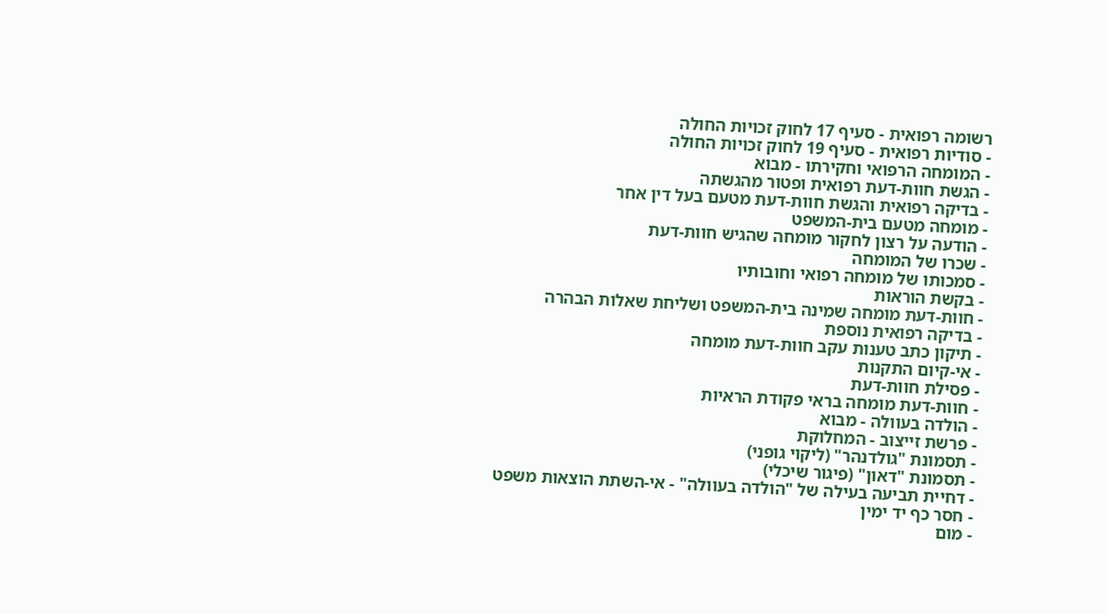רשומה רפואית - סעיף 17 לחוק זכויות החולה
- סודיות רפואית - סעיף 19 לחוק זכויות החולה
- המומחה הרפואי וחקירתו - מבוא
- הגשת חוות-דעת רפואית ופטור מהגשתה
- בדיקה רפואית והגשת חוות-דעת מטעם בעל דין אחר
- מומחה מטעם בית-המשפט
- הודעה על רצון לחקור מומחה שהגיש חוות-דעת
- שכרו של המומחה
- סמכותו של מומחה רפואי וחובותיו
- בקשת הוראות
- חוות-דעת מומחה שמינה בית-המשפט ושליחת שאלות הבהרה
- בדיקה רפואית נוספת
- תיקון כתב טענות עקב חוות-דעת מומחה
- אי-קיום התקנות
- פסילת חוות-דעת
- חוות-דעת מומחה בראי פקודת הראיות
- הולדה בעוולה - מבוא
- פרשת זייצוב - המחלוקת
- תסמונת "גולדנהר" (ליקוי גופני)
- תסמונת "דאון" (פיגור שיכלי)
- דחיית תביעה בעילה של "הולדה בעוולה" - אי-השתת הוצאות משפט
- חסר כף יד ימין
- מום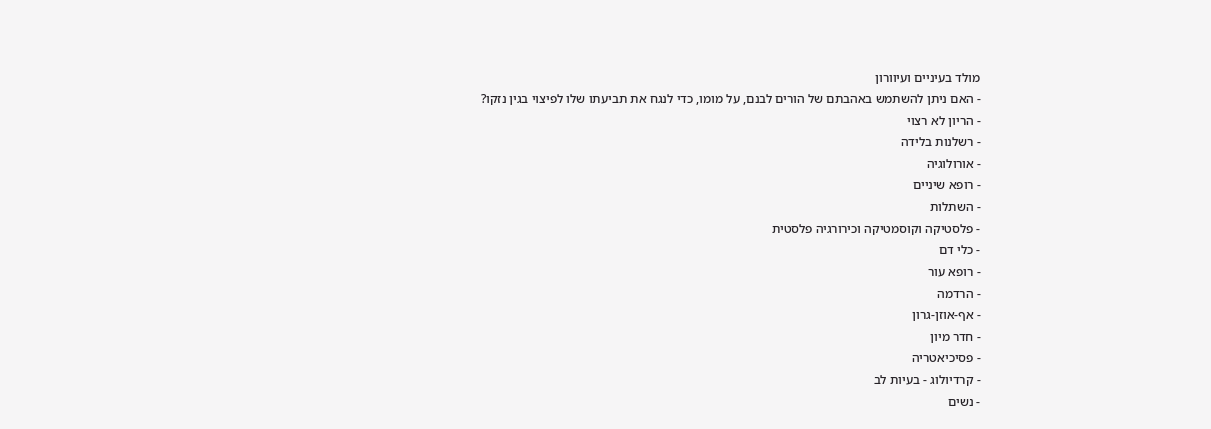מולד בעיניים ועיוורון
- האם ניתן להשתמש באהבתם של הורים לבנם, על מומו, כדי לנגח את תביעתו שלו לפיצוי בגין נזקו?
- הריון לא רצוי
- רשלנות בלידה
- אורולוגיה
- רופא שיניים
- השתלות
- פלסטיקה וקוסמטיקה וכירורגיה פלסטית
- כלי דם
- רופא עור
- הרדמה
- אף-אוזן-גרון
- חדר מיון
- פסיכיאטריה
- קרדיולוג - בעיות לב
- נשים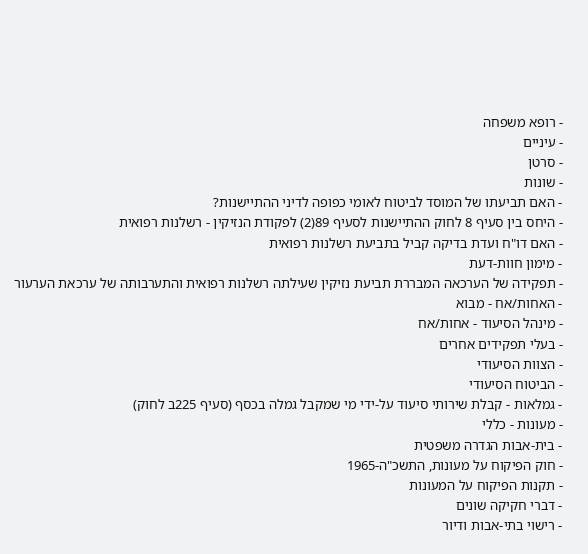- רופא משפחה
- עיניים
- סרטן
- שונות
- האם תביעתו של המוסד לביטוח לאומי כפופה לדיני ההתיישנות?
- היחס בין סעיף 8 לחוק ההתיישנות לסעיף 89(2) לפקודת הנזיקין - רשלנות רפואית
- האם דו"ח ועדת בדיקה קביל בתביעת רשלנות רפואית
- מימון חוות-דעת
- תפקידה של הערכאה המבררת תביעת נזיקין שעילתה רשלנות רפואית והתערבותה של ערכאת הערעור
- האחות/אח - מבוא
- מינהל הסיעוד - אחות/אח
- בעלי תפקידים אחרים
- הצוות הסיעודי
- הביטוח הסיעודי
- גמלאות - קבלת שירותי סיעוד על-ידי מי שמקבל גמלה בכסף (סעיף 225ב לחוק)
- מעונות - כללי
- בית-אבות הגדרה משפטית
- חוק הפיקוח על מעונות, התשכ"ה-1965
- תקנות הפיקוח על המעונות
- דברי חקיקה שונים
- רישוי בתי-אבות ודיור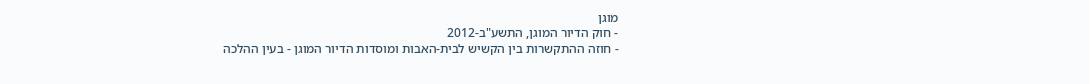מוגן
- חוק הדיור המוגן, התשע"ב-2012
- חוזה ההתקשרות בין הקשיש לבית-האבות ומוסדות הדיור המוגן - בעין ההלכה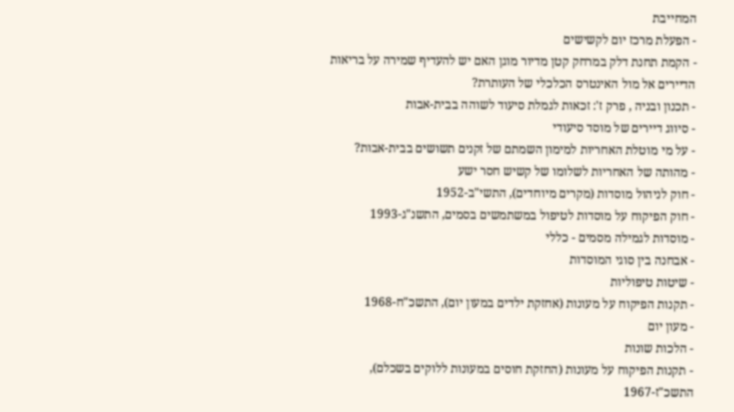המחייבת
- הפעלת מרכז יום לקשישים
- הקמת תחנת דלק במרחק קטן מדיור מוגן האם יש להעדיף שמירה על בריאות הדיירים אל מול האינטרס הכלכלי של העותרת?
- תכנון ובניה , פרק ז': זכאות לגמלת סיעוד לשוהה בבית-אבות
- סיווג דיירים של מוסד סיעודי
- על מי מוטלת האחריות למימון השמתם של זקנים תשושים בבית-אבות?
- מהותה של האחריות לשלומו של קשיש חסר ישע
- חוק לניהול מוסדות (מקרים מיוחדים), התשי"ב-1952
- חוק הפיקוח על מוסדות לטיפול במשתמשים בסמים, התשנ"ג-1993
- מוסדות לגמילה מסמים - כללי
- אבחנה בין סוגי המוסדות
- שיטות טיפוליות
- תקנות הפיקוח על מעונות (אחזקת ילדים במעון יום), התשכ"ח-1968
- מעון יום
- הלכות שונות
- תקנות הפיקוח על מעונות (החזקת חוסים במעונות ללוקים בשכלם), התשכ"ז-1967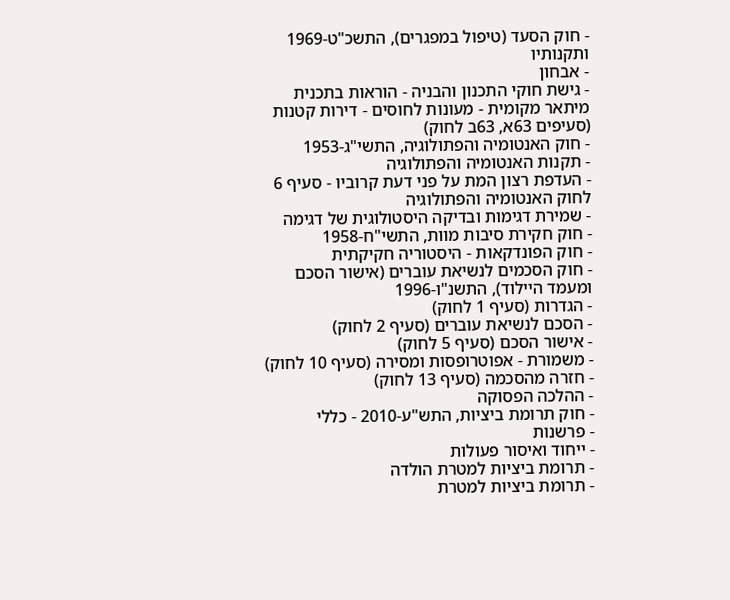- חוק הסעד (טיפול במפגרים), התשכ"ט-1969 ותקנותיו
- אבחון
- גישת חוקי התכנון והבניה - הוראות בתכנית מיתאר מקומית - מעונות לחוסים - דירות קטנות (סעיפים 63א, 63ב לחוק)
- חוק האנטומיה והפתולוגיה, התשי"ג-1953
- תקנות האנטומיה והפתולוגיה
- העדפת רצון המת על פני דעת קרוביו - סעיף 6 לחוק האנטומיה והפתולוגיה
- שמירת דגימות ובדיקה היסטולוגית של דגימה
- חוק חקירת סיבות מוות, התשי"ח-1958
- חוק הפונדקאות - היסטוריה חקיקתית
- חוק הסכמים לנשיאת עוברים (אישור הסכם ומעמד היילוד), התשנ"ו-1996
- הגדרות (סעיף 1 לחוק)
- הסכם לנשיאת עוברים (סעיף 2 לחוק)
- אישור הסכם (סעיף 5 לחוק)
- משמורת - אפוטרופסות ומסירה (סעיף 10 לחוק)
- חזרה מהסכמה (סעיף 13 לחוק)
- ההלכה הפסוקה
- חוק תרומת ביציות, התש"ע-2010 - כללי
- פרשנות
- ייחוד ואיסור פעולות
- תרומת ביציות למטרת הולדה
- תרומת ביציות למטרת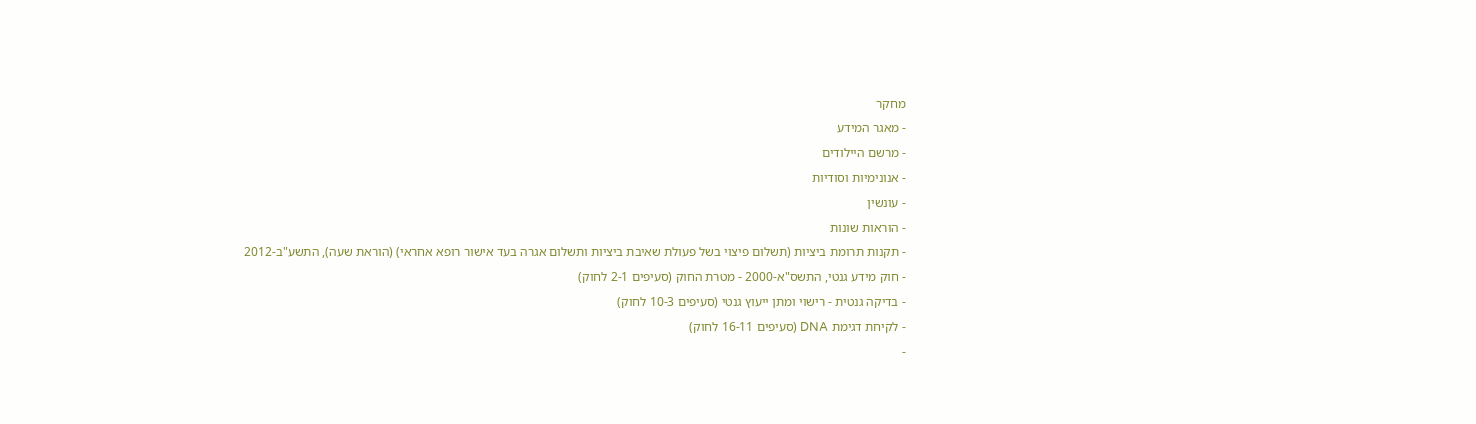מחקר
- מאגר המידע
- מרשם היילודים
- אנונימיות וסודיות
- עונשין
- הוראות שונות
- תקנות תרומת ביציות (תשלום פיצוי בשל פעולת שאיבת ביציות ותשלום אגרה בעד אישור רופא אחראי) (הוראת שעה), התשע"ב-2012
- חוק מידע גנטי, התשס"א-2000 - מטרת החוק (סעיפים 2-1 לחוק)
- בדיקה גנטית - רישוי ומתן ייעוץ גנטי (סעיפים 10-3 לחוק)
- לקיחת דגימת DNA (סעיפים 16-11 לחוק)
-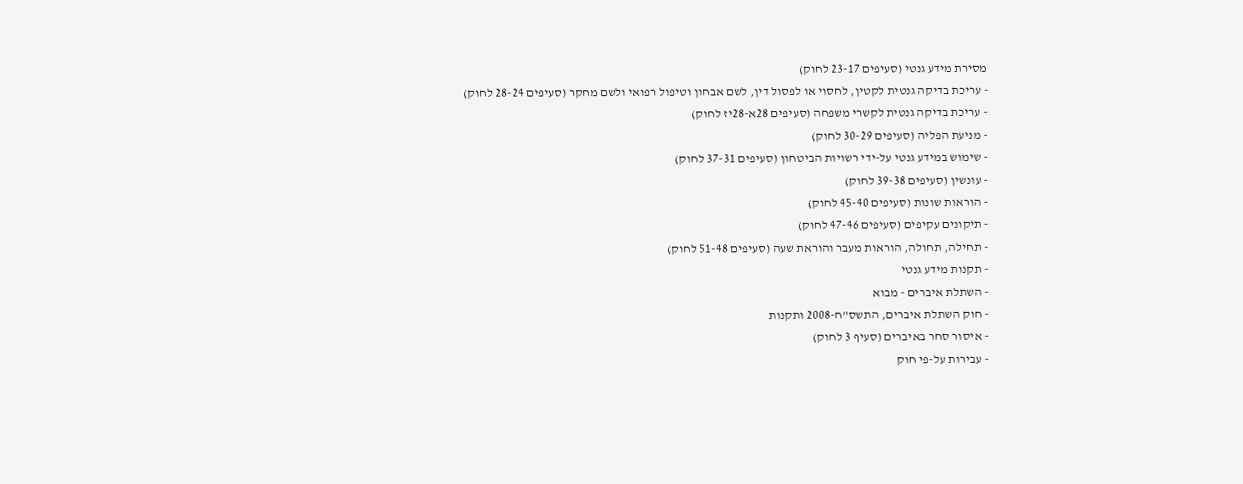מסירת מידע גנטי (סעיפים 23-17 לחוק)
- עריכת בדיקה גנטית לקטין, לחסוי או לפסול דין, לשם אבחון וטיפול רפואי ולשם מחקר (סעיפים 28-24 לחוק)
- עריכת בדיקה גנטית לקשרי משפחה (סעיפים 28א-28יז לחוק)
- מניעת הפליה (סעיפים 30-29 לחוק)
- שימוש במידע גנטי על-ידי רשויות הביטחון (סעיפים 37-31 לחוק)
- עונשין (סעיפים 39-38 לחוק)
- הוראות שונות (סעיפים 45-40 לחוק)
- תיקונים עקיפים (סעיפים 47-46 לחוק)
- תחילה, תחולה, הוראות מעבר והוראת שעה (סעיפים 51-48 לחוק)
- תקנות מידע גנטי
- השתלת איברים - מבוא
- חוק השתלת איברים, התשס"ח-2008 ותקנות
- איסור סחר באיברים (סעיף 3 לחוק)
- עבירות על-פי חוק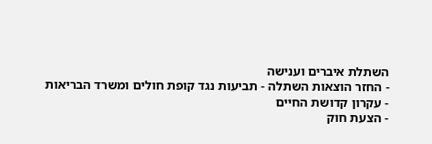השתלת איברים וענישה
- החזר הוצאות השתלה - תביעות נגד קופת חולים ומשרד הבריאות
- עקרון קדושת החיים
- הצעת חוק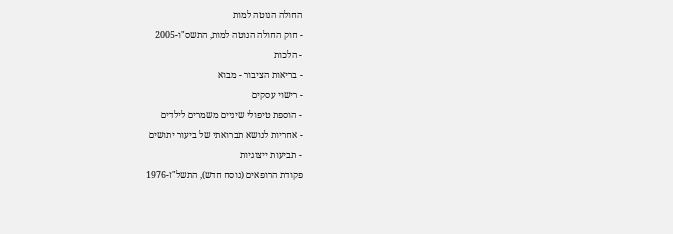החולה הנוטה למות
- חוק החולה הנוטה למות, התשס"ו-2005
- הלכות
- בריאות הציבור - מבוא
- רישוי עסקים
- הוספת טיפולי שיניים משמרים לילדים
- אחריות לנושא תברואתי של ביעור יתושים
- תביעות ייצוגיות
פקודת הרופאים (נוסח חדש), התשל"ז-1976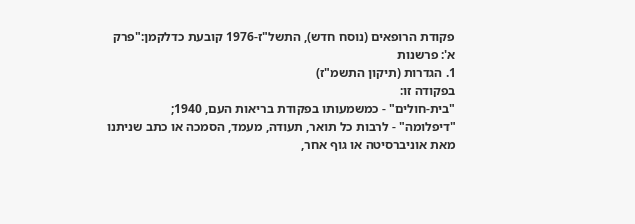פקודת הרופאים (נוסח חדש), התשל"ז-1976 קובעת כדלקמן:"פרק א': פרשנות
1. הגדרות (תיקון התשמ"ז)
בפקודה זו:
"בית-חולים" - כמשמעותו בפקודת בריאות העם, 1940;
"דיפלומה" - לרבות כל תואר, תעודה, מעמד, הסמכה או כתב שניתנו מאת אוניברסיטה או גוף אחר,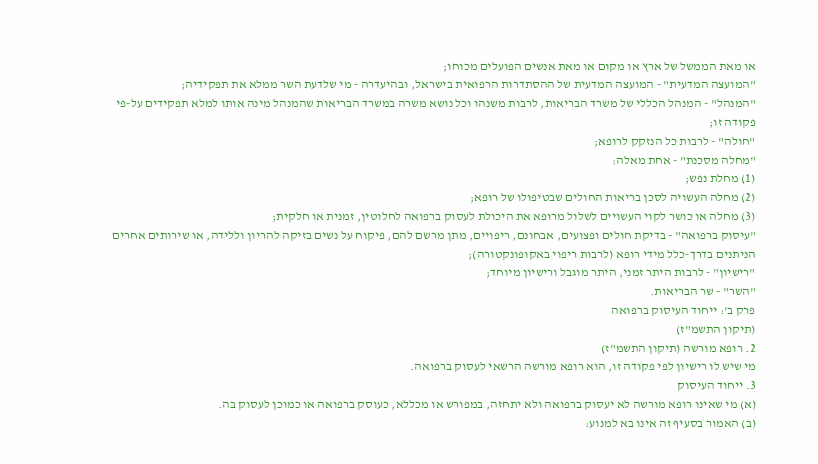או מאת הממשל של ארץ או מקום או מאת אנשים הפועלים מכוחו;
"המועצה המדעית" - המועצה המדעית של ההסתדרות הרפואית בישראל, ובהיעדרה - מי שלדעת השר ממלא את תפקידיה;
"המנהל" - המנהל הכללי של משרד הבריאות, לרבות משנהו וכל נושא משרה במשרד הבריאות שהמנהל מינה אותו למלא תפקידים על-פי פקודה זו;
"חולה" - לרבות כל הנזקק לרופא;
"מחלה מסכנת" - אחת מאלה:
(1) מחלת נפש;
(2) מחלה העשויה לסכן בריאות החולים שבטיפולו של רופא;
(3) מחלה או כושר לקוי העשויים לשלול מרופא את היכולת לעסוק ברפואה לחלוטין, זמנית או חלקית;
"עיסוק ברפואה" - בדיקת חולים ופצועים, אבחונם, ריפויים, מתן מרשם להם, פיקוח על נשים בזיקה להריון וללידה, או שירותים אחרים הניתנים בדרך-כלל מידי רופא (לרבות ריפוי באקופונקטורה);
"רישיון" - לרבות היתר זמני, היתר מוגבל ורישיון מיוחד;
"השר" - שר הבריאות.
פרק ב': ייחוד העיסוק ברפואה
(תיקון התשמ"ז)
2. רופא מורשה (תיקון התשמ"ז)
מי שיש לו רישיון לפי פקודה זו, הוא רופא מורשה הרשאי לעסוק ברפואה.
3. ייחוד העיסוק
(א) מי שאינו רופא מורשה לא יעסוק ברפואה ולא יתחזה, במפורש או מכללא, כעוסק ברפואה או כמוכן לעסוק בה.
(ב) האמור בסעיף זה אינו בא למנוע: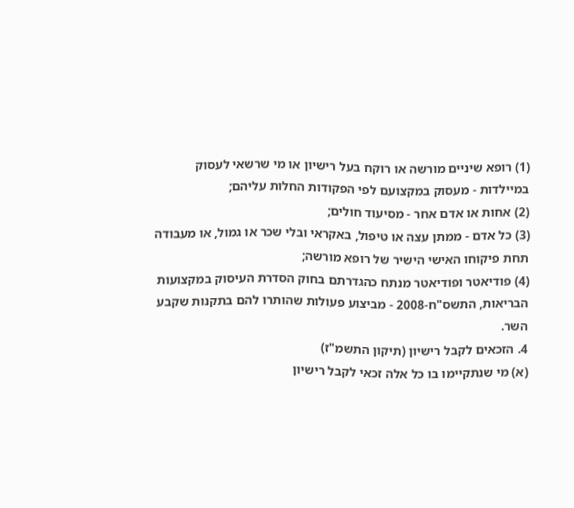(1) רופא שיניים מורשה או רוקח בעל רישיון או מי שרשאי לעסוק במיילדות - מעסוק במקצועם לפי הפקודות החלות עליהם;
(2) אחות או אדם אחר - מסיעוד חולים;
(3) כל אדם - ממתן עצה או טיפול, באקראי ובלי שכר או גמול, או מעבודה תחת פיקוחו האישי הישיר של רופא מורשה;
(4) פודיאטר ופודיאטר מנתח כהגדרתם בחוק הסדרת העיסוק במקצועות הבריאות, התשס"ח-2008 - מביצוע פעולות שהותרו להם בתקנות שקבע השר.
4. הזכאים לקבל רישיון (תיקון התשמ"ז)
(א) מי שנתקיימו בו כל אלה זכאי לקבל רישיון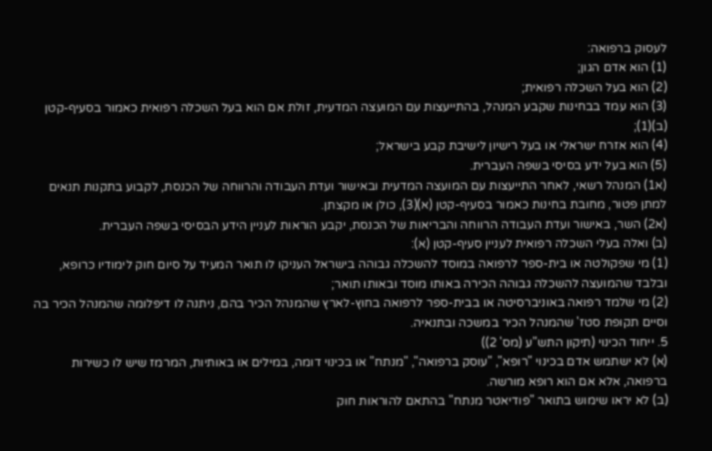לעסוק ברפואה:
(1) הוא אדם הגון;
(2) הוא בעל השכלה רפואית;
(3) הוא עמד בבחינות שקבע המנהל, בהתייעצות עם המועצה המדעית, זולת אם הוא בעל השכלה רפואית כאמור בסעיף-קטן (ב)(1);
(4) הוא אזרח ישראלי או בעל רישיון לישיבת קבע בישראל;
(5) הוא בעל ידע בסיסי בשפה העברית.
(א1) המנהל רשאי, לאחר התייעצות עם המועצה המדעית ובאישור ועדת העבודה והרווחה של הכנסת, לקבוע בתקנות תנאים למתן פטור, מחובת בחינות כאמור בסעיף-קטן (א)(3), כולן או מקצתן.
(א2) השר, באישור ועדת העבודה הרווחה והבריאות של הכנסת, יקבע הוראות לעניין הידע הבסיסי בשפה העברית.
(ב) ואלה בעלי השכלה רפואית לעניין סעיף-קטן (א):
(1) מי שפקולטה או בית-ספר לרפואה במוסד להשכלה גבוהה בישראל העניקו לו תואר המעיד על סיום חוק לימודיו כרופא, ובלבד שהמועצה להשכלה גבוהה הכירה באותו מוסד ובאותו תואר;
(2) מי שלמד רפואה באוניברסיטה או בבית-ספר לרפואה בחוץ-לארץ שהמנהל הכיר בהם, ניתנה לו דיפלומה שהמנהל הכיר בה וסיים תקופת סטז' שהמנהל הכיר במשכה ובתנאיה.
5. ייחוד הכינוי (תיקון התש"ע (מס' 2))
(א) לא ישתמש אדם בכינוי "רופא", "עוסק ברפואה", "מנתח" או בכינוי דומה, במילים או באותיות, המרמז שיש לו כשירות ברפואה, אלא אם הוא רופא מורשה.
(ב) לא יראו שימוש בתואר "פודיאטר מנתח" בהתאם להוראות חוק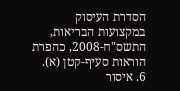הסדרת העיסוק במקצועות הבריאות, התשס"ח-2008, כהפרת הוראות סעיף-קטן (א).
6. איסור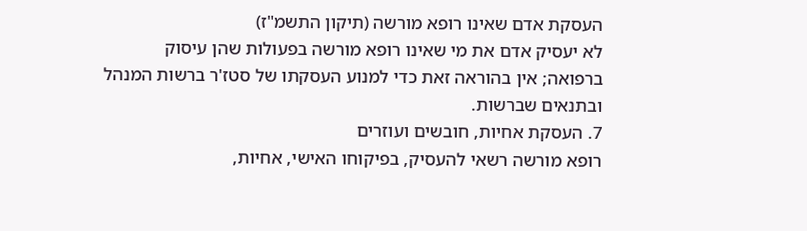העסקת אדם שאינו רופא מורשה (תיקון התשמ"ז)
לא יעסיק אדם את מי שאינו רופא מורשה בפעולות שהן עיסוק ברפואה; אין בהוראה זאת כדי למנוע העסקתו של סטז'ר ברשות המנהל ובתנאים שברשות.
7. העסקת אחיות, חובשים ועוזרים
רופא מורשה רשאי להעסיק, בפיקוחו האישי, אחיות,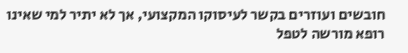חובשים ועוזרים בקשר לעיסוקו המקצועי, אך לא יתיר למי שאינו רופא מורשה לטפל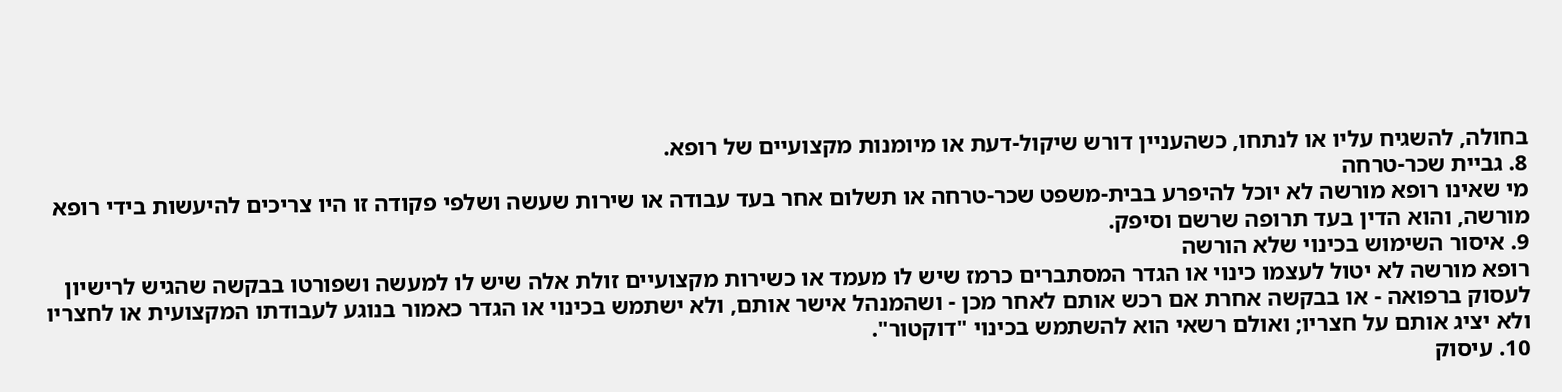בחולה, להשגיח עליו או לנתחו, כשהעניין דורש שיקול-דעת או מיומנות מקצועיים של רופא.
8. גביית שכר-טרחה
מי שאינו רופא מורשה לא יוכל להיפרע בבית-משפט שכר-טרחה או תשלום אחר בעד עבודה או שירות שעשה ושלפי פקודה זו היו צריכים להיעשות בידי רופא מורשה, והוא הדין בעד תרופה שרשם וסיפק.
9. איסור השימוש בכינוי שלא הורשה
רופא מורשה לא יטול לעצמו כינוי או הגדר המסתברים כרמז שיש לו מעמד או כשירות מקצועיים זולת אלה שיש לו למעשה ושפורטו בבקשה שהגיש לרישיון לעסוק ברפואה - או בבקשה אחרת אם רכש אותם לאחר מכן - ושהמנהל אישר אותם, ולא ישתמש בכינוי או הגדר כאמור בנוגע לעבודתו המקצועית או לחצריו ולא יציג אותם על חצריו; ואולם רשאי הוא להשתמש בכינוי "דוקטור".
10. עיסוק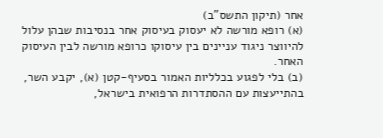אחר (תיקון התשס"ב)
(א) רופא מורשה לא יעסוק בעיסוק אחר בנסיבות שבהן עלול להיווצר ניגוד עניינים בין עיסוקו כרופא מורשה לבין העיסוק האחר.
(ב) בלי לפגוע בכלליות האמור בסעיף-קטן (א), יקבע השר, בהתייעצות עם ההסתדרות הרפואית בישראל,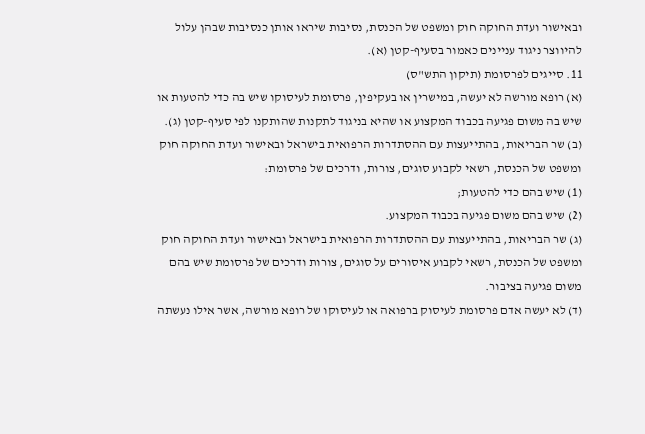ובאישור ועדת החוקה חוק ומשפט של הכנסת, נסיבות שיראו אותן כנסיבות שבהן עלול להיווצר ניגוד עניינים כאמור בסעיף-קטן (א).
11. סייגים לפרסומת (תיקון התש"ס)
(א) רופא מורשה לא יעשה, במישרין או בעקיפין, פרסומת לעיסוקו שיש בה כדי להטעות או שיש בה משום פגיעה בכבוד המקצוע או שהיא בניגוד לתקנות שהותקנו לפי סעיף-קטן (ג).
(ב) שר הבריאות, בהתייעצות עם ההסתדרות הרפואית בישראל ובאישור ועדת החוקה חוק ומשפט של הכנסת, רשאי לקבוע סוגים, צורות, ודרכים של פרסומת:
(1) שיש בהם כדי להטעות;
(2) שיש בהם משום פגיעה בכבוד המקצוע.
(ג) שר הבריאות, בהתייעצות עם ההסתדרות הרפואית בישראל ובאישור ועדת החוקה חוק ומשפט של הכנסת, רשאי לקבוע איסורים על סוגים, צורות ודרכים של פרסומת שיש בהם משום פגיעה בציבור.
(ד) לא יעשה אדם פרסומת לעיסוק ברפואה או לעיסוקו של רופא מורשה, אשר אילו נעשתה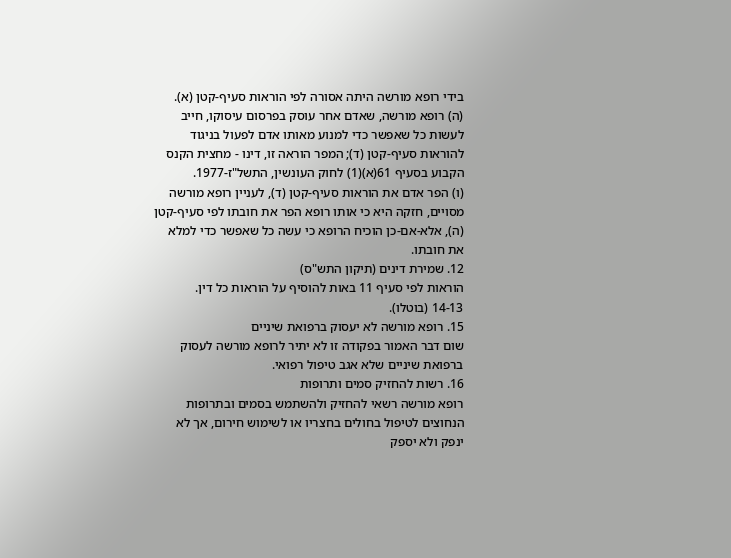בידי רופא מורשה היתה אסורה לפי הוראות סעיף-קטן (א).
(ה) רופא מורשה, שאדם אחר עוסק בפרסום עיסוקו, חייב לעשות כל שאפשר כדי למנוע מאותו אדם לפעול בניגוד להוראות סעיף-קטן (ד); המפר הוראה זו, דינו - מחצית הקנס הקבוע בסעיף 61(א)(1) לחוק העונשין, התשל"ז-1977.
(ו) הפר אדם את הוראות סעיף-קטן (ד), לעניין רופא מורשה מסויים, חזקה היא כי אותו רופא הפר את חובתו לפי סעיף-קטן (ה), אלא-אם-כן הוכיח הרופא כי עשה כל שאפשר כדי למלא את חובתו.
12. שמירת דינים (תיקון התש"ס)
הוראות לפי סעיף 11 באות להוסיף על הוראות כל דין.
14-13 (בוטלו).
15. רופא מורשה לא יעסוק ברפואת שיניים
שום דבר האמור בפקודה זו לא יתיר לרופא מורשה לעסוק ברפואת שיניים שלא אגב טיפול רפואי.
16. רשות להחזיק סמים ותרופות
רופא מורשה רשאי להחזיק ולהשתמש בסמים ובתרופות הנחוצים לטיפול בחולים בחצריו או לשימוש חירום, אך לא ינפק ולא יספק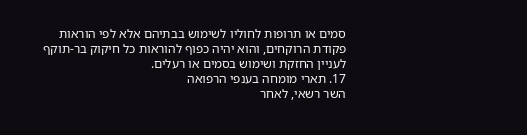סמים או תרופות לחוליו לשימוש בבתיהם אלא לפי הוראות פקודת הרוקחים, והוא יהיה כפוף להוראות כל חיקוק בר-תוקף לעניין החזקת ושימוש בסמים או רעלים.
17. תארי מומחה בענפי הרפואה
השר רשאי, לאחר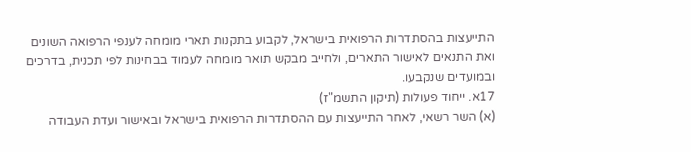התייעצות בהסתדרות הרפואית בישראל, לקבוע בתקנות תארי מומחה לענפי הרפואה השונים ואת התנאים לאישור התארים, ולחייב מבקש תואר מומחה לעמוד בבחינות לפי תכנית, בדרכים ובמועדים שנקבעו.
17א. ייחוד פעולות (תיקון התשמ"ז)
(א) השר רשאי, לאחר התייעצות עם ההסתדרות הרפואית בישראל ובאישור ועדת העבודה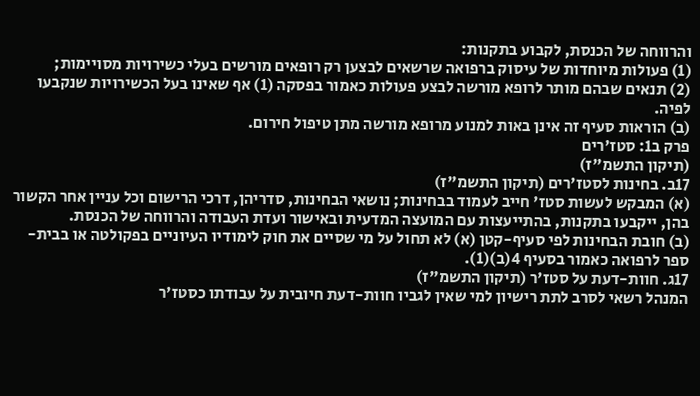והרווחה של הכנסת, לקבוע בתקנות:
(1) פעולות מיוחדות של עיסוק ברפואה שרשאים לבצען רק רופאים מורשים בעלי כשירויות מסויימות;
(2) תנאים שבהם מותר לרופא מורשה לבצע פעולות כאמור בפסקה (1) אף שאינו בעל הכשירויות שנקבעו לפיה.
(ב) הוראות סעיף זה אינן באות למנוע מרופא מורשה מתן טיפול חירום.
פרק ב1: סטז'רים
(תיקון התשמ"ז)
17ב. בחינות לסטז'רים (תיקון התשמ"ז)
(א) המבקש לעשות סטז' חייב לעמוד בבחינות; נושאי הבחינות, סדריהן, דרכי הרישום וכל עניין אחר הקשור בהן, ייקבעו בתקנות, בהתייעצות עם המועצה המדעית ובאישור ועדת העבודה והרווחה של הכנסת.
(ב) חובת הבחינות לפי סעיף-קטן (א) לא תחול על מי שסיים את חוק לימודיו העיוניים בפקולטה או בבית-ספר לרפואה כאמור בסעיף 4(ב)(1).
17ג. חוות-דעת על סטז'ר (תיקון התשמ"ז)
המנהל רשאי לסרב לתת רישיון למי שאין לגביו חוות-דעת חיובית על עבודתו כסטז'ר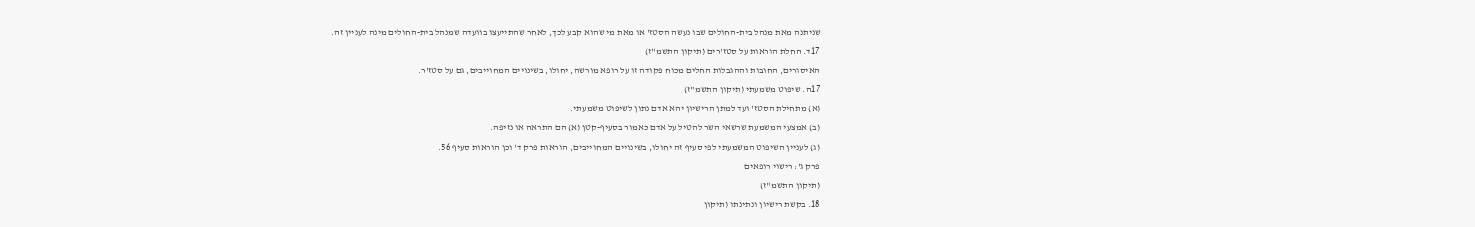שניתנה מאת מנהל בית-החולים שבו נעשה הסטז' או מאת מי שהוא קבע לכך, לאחר שהתייעצו בוועדה שמנהל בית-החולים מינה לעניין זה.
17ד. החלת הוראות על סטז'רים (תיקון התשמ"ז)
האיסורים, החובות וההגבלות החלים מכוח פקודה זו על רופא מורשה, יחולו, בשינויים המחוייבים, גם על סטז'ר.
17ה. שיפוט משמעתי (תיקון התשמ"ז)
(א) מתחילת הסטז' ועד למתן הרישיון יהא אדם נתון לשיפוט משמעתי.
(ב) אמצעי המשמעת שרשאי השר להטיל על אדם כאמור בסעיף-קטן (א) הם התראה או נזיפה.
(ג) לעניין השיפוט המשמעתי לפי סעיף זה יחולו, בשינויים המחוייבים, הוראות פרק ד' וכן הוראות סעיף 56.
פרק ג': רישוי רופאים
(תיקון התשמ"ז)
18. בקשת רישיון ונתינתו (תיקון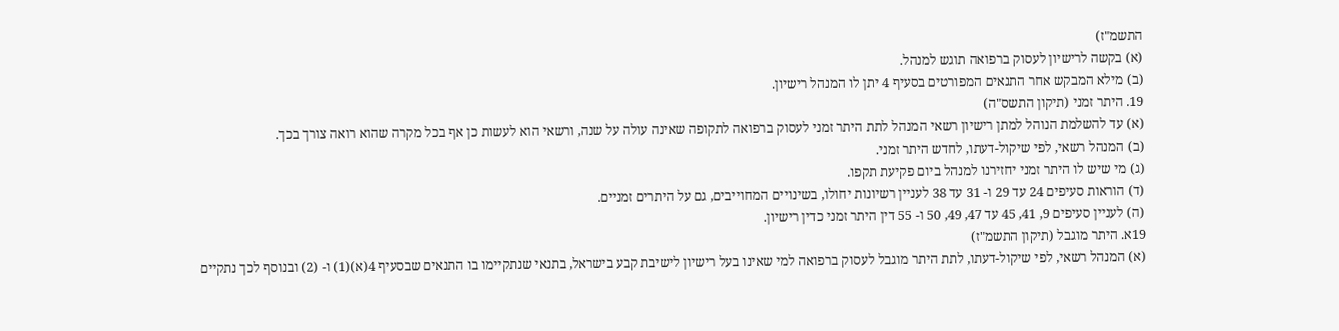התשמ"ז)
(א) בקשה לרישיון לעסוק ברפואה תוגש למנהל.
(ב) מילא המבקש אחר התנאים המפורטים בסעיף 4 יתן לו המנהל רישיון.
19. היתר זמני (תיקון התשס"ה)
(א) עד להשלמת הנוהל למתן רישיון רשאי המנהל לתת היתר זמני לעסוק ברפואה לתקופה שאינה עולה על שנה, ורשאי הוא לעשות כן אף בכל מקרה שהוא רואה צורך בכך.
(ב) המנהל רשאי, לפי שיקול-דעתו, לחדש היתר זמני.
(ג) מי שיש לו היתר זמני יחזירנו למנהל ביום פקיעת תקפו.
(ד) הוראות סעיפים 24 עד 29 ו- 31 עד 38 לעניין רשיונות יחולו, בשינויים המחוייבים, גם על היתרים זמניים.
(ה) לעניין סעיפים 9, 41, 45 עד 47, 49, 50 ו- 55 דין היתר זמני כדין רישיון.
19א. היתר מוגבל (תיקון התשמ"ז)
(א) המנהל רשאי, לפי שיקול-דעתו, לתת היתר מוגבל לעסוק ברפואה למי שאינו בעל רישיון לישיבת קבע בישראל, בתנאי שנתקיימו בו התנאים שבסעיף 4(א)(1) ו- (2) ובנוסף לכך נתקיים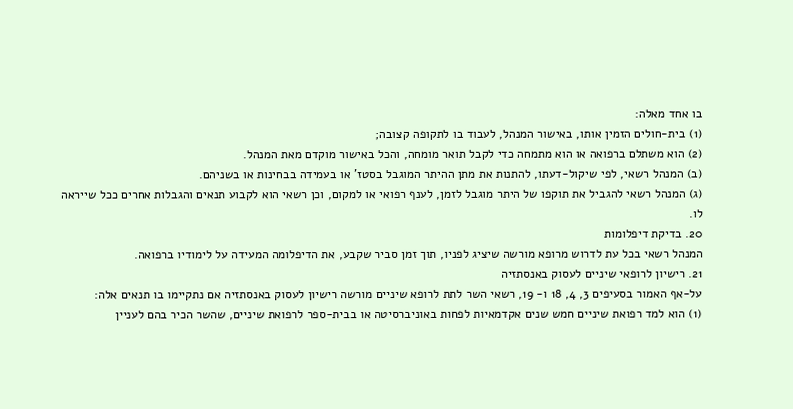בו אחד מאלה:
(1) בית-חולים הזמין אותו, באישור המנהל, לעבוד בו לתקופה קצובה;
(2) הוא משתלם ברפואה או הוא מתמחה כדי לקבל תואר מומחה, והכל באישור מוקדם מאת המנהל.
(ב) המנהל רשאי, לפי שיקול-דעתו, להתנות את מתן ההיתר המוגבל בסטז' או בעמידה בבחינות או בשניהם.
(ג) המנהל רשאי להגביל את תוקפו של היתר מוגבל לזמן, לענף רפואי או למקום, וכן רשאי הוא לקבוע תנאים והגבלות אחרים ככל שייראה לו.
20. בדיקת דיפלומות
המנהל רשאי בכל עת לדרוש מרופא מורשה שיציג לפניו, תוך זמן סביר שקבע, את הדיפלומה המעידה על לימודיו ברפואה.
21. רישיון לרופאי שיניים לעסוק באנסתזיה
על-אף האמור בסעיפים 3, 4, 18 ו- 19, רשאי השר לתת לרופא שיניים מורשה רישיון לעסוק באנסתזיה אם נתקיימו בו תנאים אלה:
(1) הוא למד רפואת שיניים חמש שנים אקדמאיות לפחות באוניברסיטה או בבית-ספר לרפואת שיניים, שהשר הכיר בהם לעניין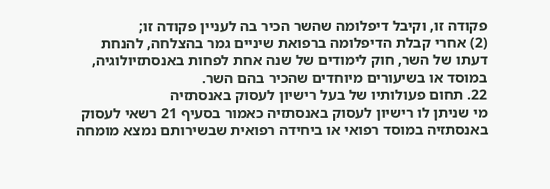פקודה זו, וקיבל דיפלומה שהשר הכיר בה לעניין פקודה זו;
(2) אחרי קבלת הדיפלומה ברפואת שיניים גמר בהצלחה, להנחת דעתו של השר, חוק לימודים של שנה אחת לפחות באנסתזיולוגיה, במוסד או בשיעורים מיוחדים שהכיר בהם השר.
22. תחום פעולותיו של בעל רישיון לעסוק באנסתזיה
מי שניתן לו רישיון לעסוק באנסתזיה כאמור בסעיף 21 רשאי לעסוק באנסתזיה במוסד רפואי או ביחידה רפואית שבשירותם נמצא מומחה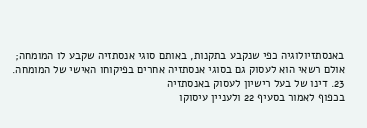באנסתזיולוגיה כפי שנקבע בתקנות, באותם סוגי אנסתזיה שקבע לו המומחה; אולם רשאי הוא לעסוק גם בסוגי אנסתזיה אחרים בפיקוחו האישי של המומחה.
23. דינו של בעל רישיון לעסוק באנסתזיה
בכפוף לאמור בסעיף 22 ולעניין עיסוקו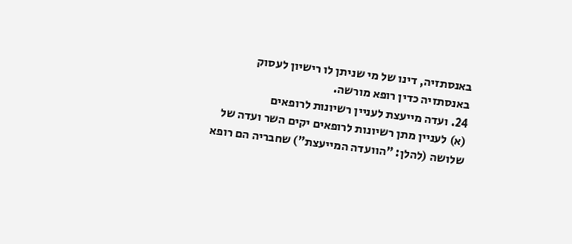באנסתזיה, דינו של מי שניתן לו רישיון לעסוק באנסתזיה כדין רופא מורשה.
24. ועדה מייעצת לעניין רשיונות לרופאים
(א) לעניין מתן רשיונות לרופאים יקים השר ועדה של שלושה (להלן: "הוועדה המייעצת") שחבריה הם רופא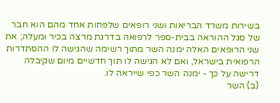בשירות משרד הבריאות ושני רופאים שלפחות אחד מהם הוא חבר של סגל ההוראה בבית-ספר לרפואה בדרגת מרצה בכיר ומעלה; את שני הרופאים האלה ימנה השר מתוך רשימה שהגישה לו ההסתדרות הרפואית בישראל, ואם לא הגישה לו תוך חדשיים מיום שקיבלה דרישה על כך - ימנה השר כפי שייראה לו.
(ב) השר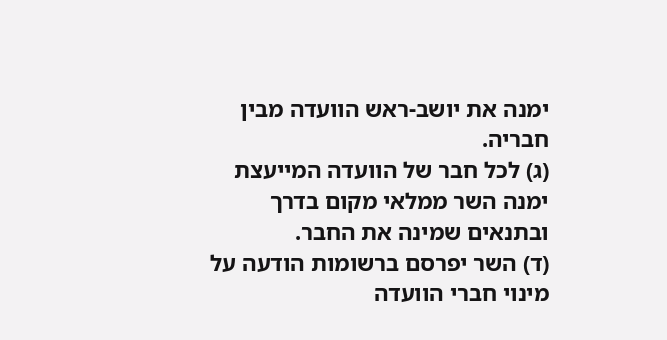ימנה את יושב-ראש הוועדה מבין חבריה.
(ג) לכל חבר של הוועדה המייעצת ימנה השר ממלאי מקום בדרך ובתנאים שמינה את החבר.
(ד) השר יפרסם ברשומות הודעה על מינוי חברי הוועדה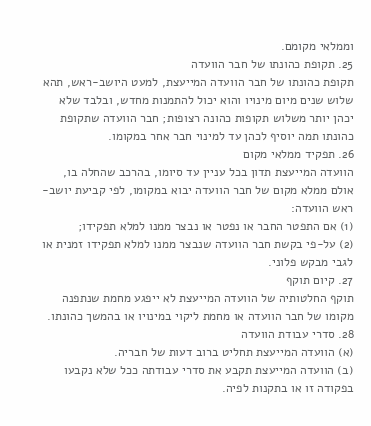וממלאי מקומם.
25. תקופת כהונתו של חבר הוועדה
תקופת כהונתו של חבר הוועדה המייעצת, למעט היושב-ראש, תהא שלוש שנים מיום מינויו והוא יכול להתמנות מחדש, ובלבד שלא יכהן יותר משלוש תקופות כהונה רצופות; חבר הוועדה שתקופת כהונתו תמה יוסיף לכהן עד למינוי חבר אחר במקומו.
26. תפקיד ממלאי מקום
הוועדה המייעצת תדון בכל עניין עד סיומו, בהרכב שהחלה בו, אולם ממלא מקום של חבר הוועדה יבוא במקומו, לפי קביעת יושב-ראש הוועדה:
(1) אם התפטר החבר או נפטר או נבצר ממנו למלא תפקידו;
(2) על-פי בקשת חבר הוועדה שנבצר ממנו למלא תפקידו זמנית או לגבי מבקש פלוני.
27. קיום תוקף
תוקף החלטותיה של הוועדה המייעצת לא ייפגע מחמת שנתפנה מקומו של חבר הוועדה או מחמת ליקוי במינויו או בהמשך כהונתו.
28. סדרי עבודת הוועדה
(א) הוועדה המייעצת תחליט ברוב דעות של חבריה.
(ב) הוועדה המייעצת תקבע את סדרי עבודתה ככל שלא נקבעו בפקודה זו או בתקנות לפיה.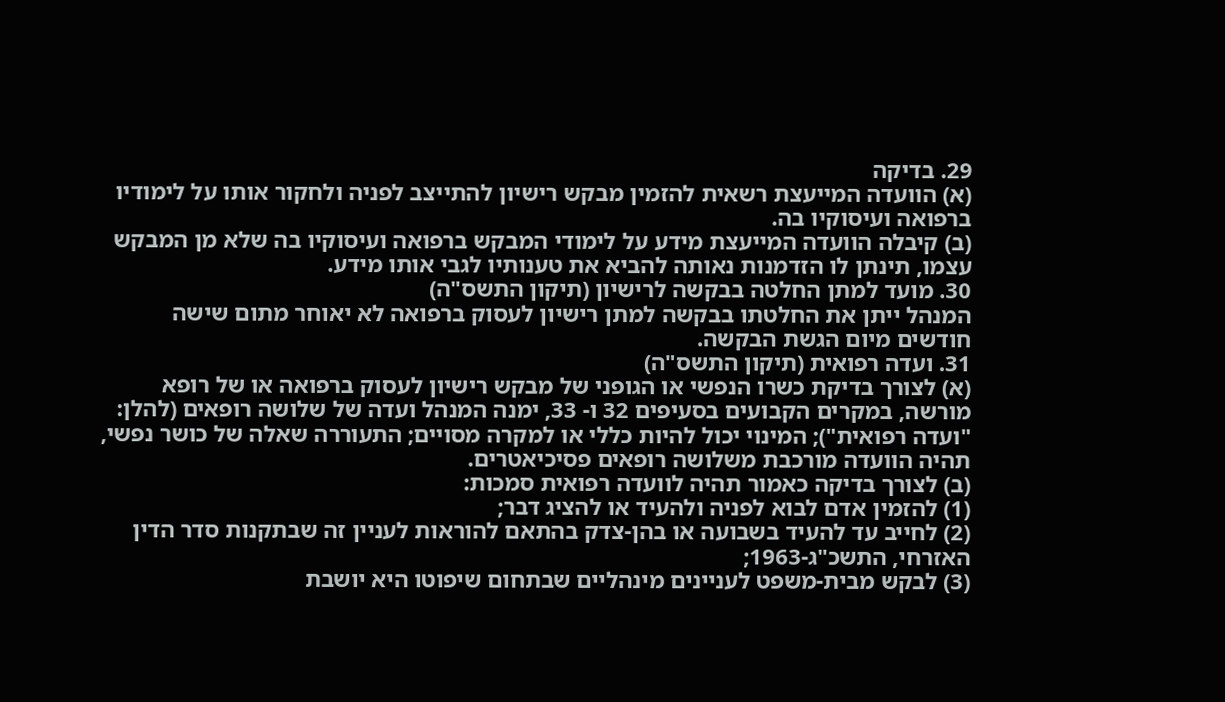29. בדיקה
(א) הוועדה המייעצת רשאית להזמין מבקש רישיון להתייצב לפניה ולחקור אותו על לימודיו ברפואה ועיסוקיו בה.
(ב) קיבלה הוועדה המייעצת מידע על לימודי המבקש ברפואה ועיסוקיו בה שלא מן המבקש עצמו, תינתן לו הזדמנות נאותה להביא את טענותיו לגבי אותו מידע.
30. מועד למתן החלטה בבקשה לרישיון (תיקון התשס"ה)
המנהל ייתן את החלטתו בבקשה למתן רישיון לעסוק ברפואה לא יאוחר מתום שישה חודשים מיום הגשת הבקשה.
31. ועדה רפואית (תיקון התשס"ה)
(א) לצורך בדיקת כשרו הנפשי או הגופני של מבקש רישיון לעסוק ברפואה או של רופא מורשה, במקרים הקבועים בסעיפים 32 ו- 33, ימנה המנהל ועדה של שלושה רופאים (להלן: "ועדה רפואית"); המינוי יכול להיות כללי או למקרה מסויים; התעוררה שאלה של כושר נפשי, תהיה הוועדה מורכבת משלושה רופאים פסיכיאטרים.
(ב) לצורך בדיקה כאמור תהיה לוועדה רפואית סמכות:
(1) להזמין אדם לבוא לפניה ולהעיד או להציג דבר;
(2) לחייב עד להעיד בשבועה או בהן-צדק בהתאם להוראות לעניין זה שבתקנות סדר הדין האזרחי, התשכ"ג-1963;
(3) לבקש מבית-משפט לעניינים מינהליים שבתחום שיפוטו היא יושבת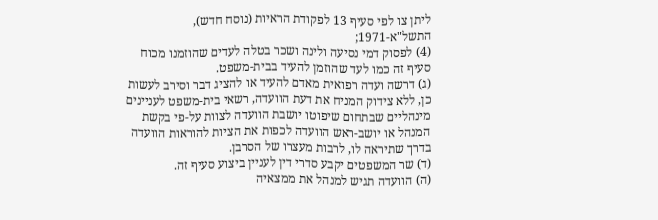ליתן צו לפי סעיף 13 לפקודת הראיות (נוסח חדש), התשל"א-1971;
(4) לפסוק דמי נסיעה ולינה ושכר בטלה לעדים שהוזמנו מכוח סעיף זה כמו לעד שהוזמן להעיד בבית-משפט.
(ג) דרשה ועדה רפואית מאדם להעיד או להציג דבר וסירב לעשות כן, ללא צידוק המניח את דעת הוועדה, רשאי בית-משפט לעניינים מינהליים שבתחום שיפוטו יושבת הוועדה לצוות על-פי בקשת המנהל או יושב-ראש הוועדה לכפות את הציות להוראות הוועדה בדרך שתיראה לו, לרבות מעצרו של הסרבן.
(ד) שר המשפטים יקבע סדרי דין לעניין ביצוע סעיף זה.
(ה) הוועדה תגיש למנהל את ממצאיה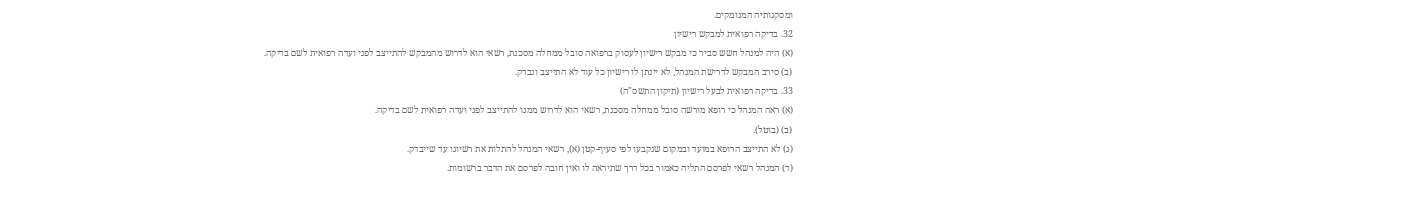ומסקנותיה המנומקים.
32. בדיקה רפואית למבקש רישיון
(א) היה למנהל חשש סביר כי מבקש רישיון לעסוק ברפואה סובל ממחלה מסכנת, רשאי הוא לדרוש מהמבקש להתייצב לפני ועדה רפואית לשם בדיקה.
(ב) סירב המבקש לדרישת המנהל, לא יינתן לו רישיון כל עוד לא התייצב ונבדק.
33. בדיקה רפואית לבעל רישיון (תיקון התשס"ה)
(א) ראה המנהל כי רופא מורשה סובל ממחלה מסכנת, רשאי הוא לדרוש ממנו להתייצב לפני ועדה רפואית לשם בדיקה.
(ב) (בוטל).
(ג) לא התייצב הרופא במועד ובמקום שנקבעו לפי סעיף-קטן (א), רשאי המנהל להתלות את רשיונו עד שייבדק.
(ד) המנהל רשאי לפרסם התליה כאמור בכל דרך שתיראה לו ואין חובה לפרסם את הדבר ברשומות.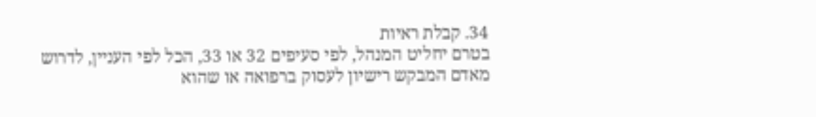34. קבלת ראיות
בטרם יחליט המנהל, לפי סעיפים 32 או 33, הכל לפי העניין, לדרוש מאדם המבקש רישיון לעסוק ברפואה או שהוא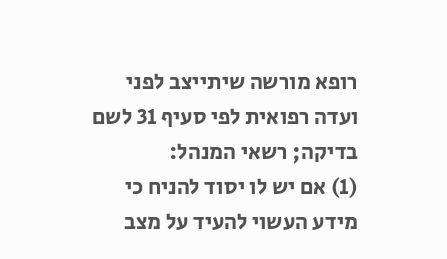רופא מורשה שיתייצב לפני ועדה רפואית לפי סעיף 31 לשם בדיקה; רשאי המנהל:
(1) אם יש לו יסוד להניח כי מידע העשוי להעיד על מצב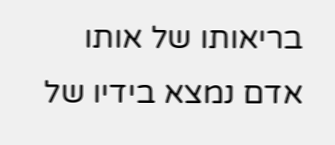בריאותו של אותו אדם נמצא בידיו של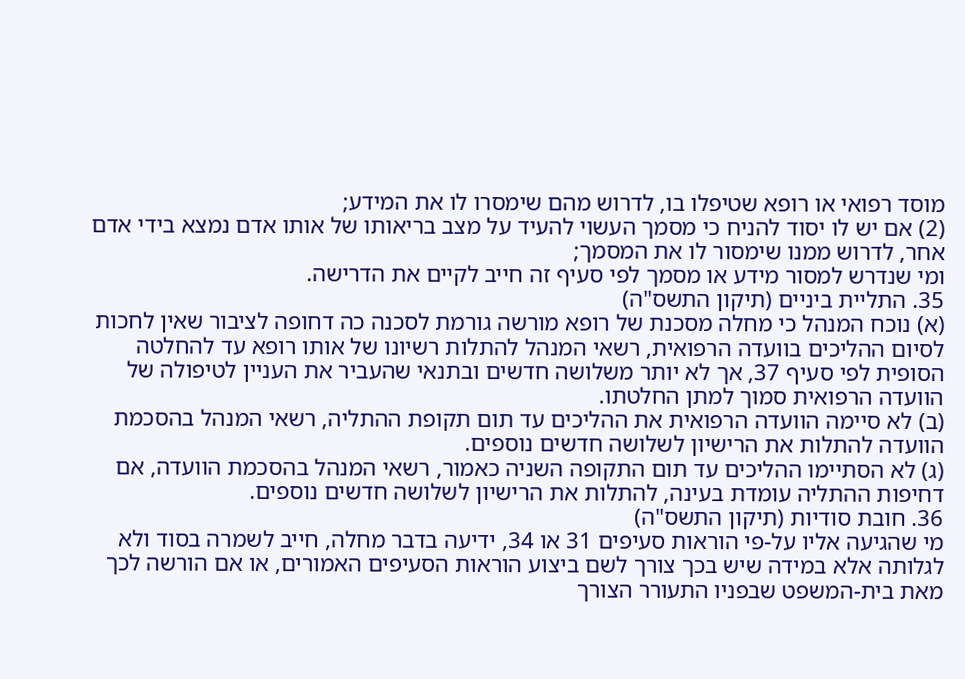מוסד רפואי או רופא שטיפלו בו, לדרוש מהם שימסרו לו את המידע;
(2) אם יש לו יסוד להניח כי מסמך העשוי להעיד על מצב בריאותו של אותו אדם נמצא בידי אדם אחר, לדרוש ממנו שימסור לו את המסמך;
ומי שנדרש למסור מידע או מסמך לפי סעיף זה חייב לקיים את הדרישה.
35. התליית ביניים (תיקון התשס"ה)
(א) נוכח המנהל כי מחלה מסכנת של רופא מורשה גורמת לסכנה כה דחופה לציבור שאין לחכות לסיום ההליכים בוועדה הרפואית, רשאי המנהל להתלות רשיונו של אותו רופא עד להחלטה הסופית לפי סעיף 37, אך לא יותר משלושה חדשים ובתנאי שהעביר את העניין לטיפולה של הוועדה הרפואית סמוך למתן החלטתו.
(ב) לא סיימה הוועדה הרפואית את ההליכים עד תום תקופת ההתליה, רשאי המנהל בהסכמת הוועדה להתלות את הרישיון לשלושה חדשים נוספים.
(ג) לא הסתיימו ההליכים עד תום התקופה השניה כאמור, רשאי המנהל בהסכמת הוועדה, אם דחיפות ההתליה עומדת בעינה, להתלות את הרישיון לשלושה חדשים נוספים.
36. חובת סודיות (תיקון התשס"ה)
מי שהגיעה אליו על-פי הוראות סעיפים 31 או 34, ידיעה בדבר מחלה, חייב לשמרה בסוד ולא לגלותה אלא במידה שיש בכך צורך לשם ביצוע הוראות הסעיפים האמורים, או אם הורשה לכך מאת בית-המשפט שבפניו התעורר הצורך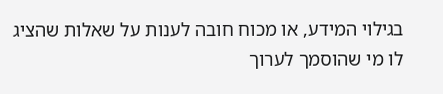בגילוי המידע, או מכוח חובה לענות על שאלות שהציג לו מי שהוסמך לערוך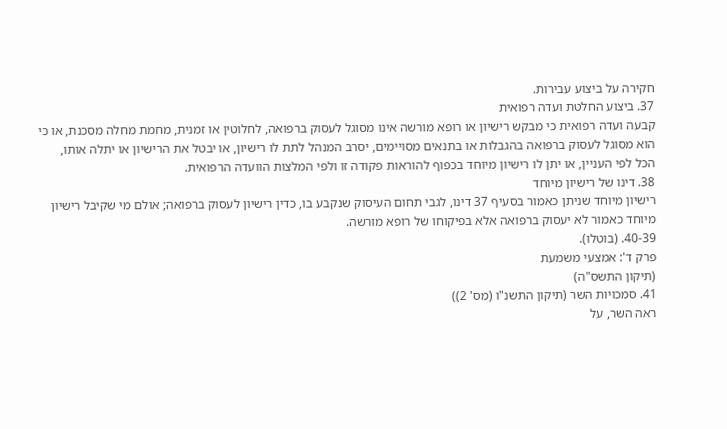חקירה על ביצוע עבירות.
37. ביצוע החלטת ועדה רפואית
קבעה ועדה רפואית כי מבקש רישיון או רופא מורשה אינו מסוגל לעסוק ברפואה, לחלוטין או זמנית, מחמת מחלה מסכנת, או כי הוא מסוגל לעסוק ברפואה בהגבלות או בתנאים מסויימים, יסרב המנהל לתת לו רישיון, או יבטל את הרישיון או יתלה אותו, הכל לפי העניין, או יתן לו רישיון מיוחד בכפוף להוראות פקודה זו ולפי המלצות הוועדה הרפואית.
38. דינו של רישיון מיוחד
רישיון מיוחד שניתן כאמור בסעיף 37 דינו, לגבי תחום העיסוק שנקבע בו, כדין רישיון לעסוק ברפואה; אולם מי שקיבל רישיון מיוחד כאמור לא יעסוק ברפואה אלא בפיקוחו של רופא מורשה.
40-39. (בוטלו).
פרק ד': אמצעי משמעת
(תיקון התשס"ה)
41. סמכויות השר (תיקון התשנ"ו (מס' 2))
ראה השר, על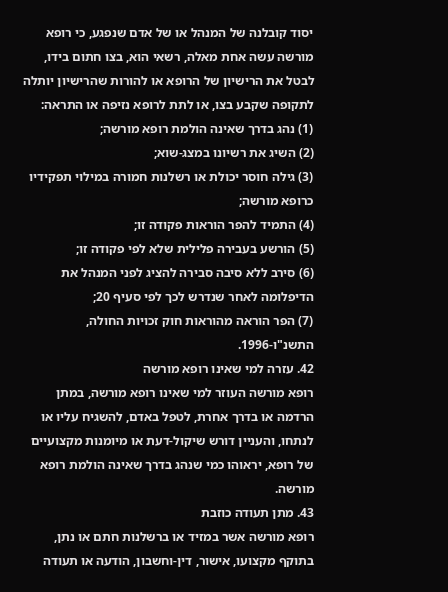יסוד קובלנה של המנהל או של אדם שנפגע, כי רופא מורשה עשה אחת מאלה, רשאי הוא, בצו חתום בידו, לבטל את הרישיון של הרופא או להורות שהרישיון יותלה לתקופה שקבע בצו, או לתת לרופא נזיפה או התראה:
(1) נהג בדרך שאינה הולמת רופא מורשה;
(2) השיג את רשיונו במצג-שוא;
(3) גילה חוסר יכולת או רשלנות חמורה במילוי תפקידיו כרופא מורשה;
(4) התמיד להפר הוראות פקודה זו;
(5) הורשע בעבירה פלילית שלא לפי פקודה זו;
(6) סירב ללא סיבה סבירה להציג לפני המנהל את הדיפלומה לאחר שנדרש לכך לפי סעיף 20;
(7) הפר הוראה מהוראות חוק זכויות החולה, התשנ"ו-1996.
42. עזרה למי שאינו רופא מורשה
רופא מורשה העוזר למי שאינו רופא מורשה, במתן הרדמה או בדרך אחרת, לטפל באדם, להשגיח עליו או לנתחו, והעניין דורש שיקול-דעת או מיומנות מקצועיים של רופא, יראוהו כמי שנהג בדרך שאינה הולמת רופא מורשה.
43. מתן תעודה כוזבת
רופא מורשה אשר במזיד או ברשלנות חתם או נתן, בתוקף מקצועו, אישור, דין-וחשבון, הודעה או תעודה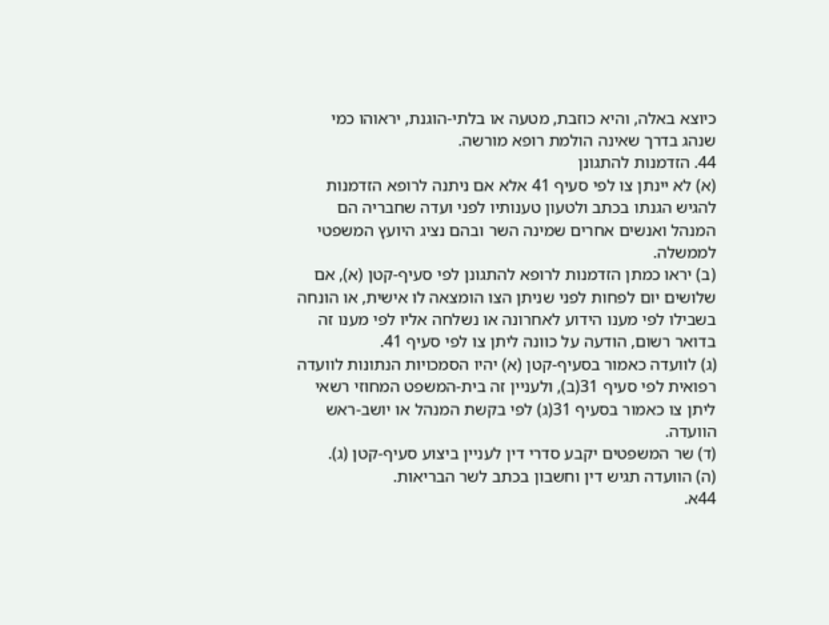כיוצא באלה, והיא כוזבת, מטעה או בלתי-הוגנת, יראוהו כמי שנהג בדרך שאינה הולמת רופא מורשה.
44. הזדמנות להתגונן
(א) לא יינתן צו לפי סעיף 41 אלא אם ניתנה לרופא הזדמנות להגיש הגנתו בכתב ולטעון טענותיו לפני ועדה שחבריה הם המנהל ואנשים אחרים שמינה השר ובהם נציג היועץ המשפטי לממשלה.
(ב) יראו כמתן הזדמנות לרופא להתגונן לפי סעיף-קטן (א), אם שלושים יום לפחות לפני שניתן הצו הומצאה לו אישית, או הונחה בשבילו לפי מענו הידוע לאחרונה או נשלחה אליו לפי מענו זה בדואר רשום, הודעה על כוונה ליתן צו לפי סעיף 41.
(ג) לוועדה כאמור בסעיף-קטן (א) יהיו הסמכויות הנתונות לוועדה רפואית לפי סעיף 31(ב), ולעניין זה בית-המשפט המחוזי רשאי ליתן צו כאמור בסעיף 31(ג) לפי בקשת המנהל או יושב-ראש הוועדה.
(ד) שר המשפטים יקבע סדרי דין לעניין ביצוע סעיף-קטן (ג).
(ה) הוועדה תגיש דין וחשבון בכתב לשר הבריאות.
44א.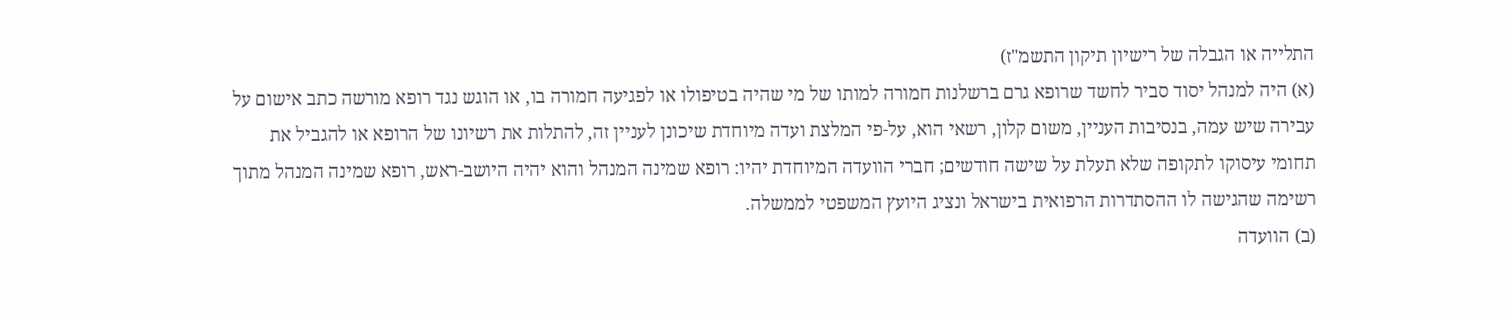התלייה או הגבלה של רישיון תיקון התשמ"ז)
(א) היה למנהל יסוד סביר לחשד שרופא גרם ברשלנות חמורה למותו של מי שהיה בטיפולו או לפגיעה חמורה בו, או הוגש נגד רופא מורשה כתב אישום על עבירה שיש עמה, בנסיבות העניין, משום קלון, רשאי הוא, על-פי המלצת ועדה מיוחדת שיכונן לעניין זה, להתלות את רשיונו של הרופא או להגביל את תחומי עיסוקו לתקופה שלא תעלת על שישה חודשים; חברי הוועדה המיוחדת יהיו: רופא שמינה המנהל והוא יהיה היושב-ראש, רופא שמינה המנהל מתוך רשימה שהגישה לו ההסתדרות הרפואית בישראל ונציג היועץ המשפטי לממשלה.
(ב) הוועדה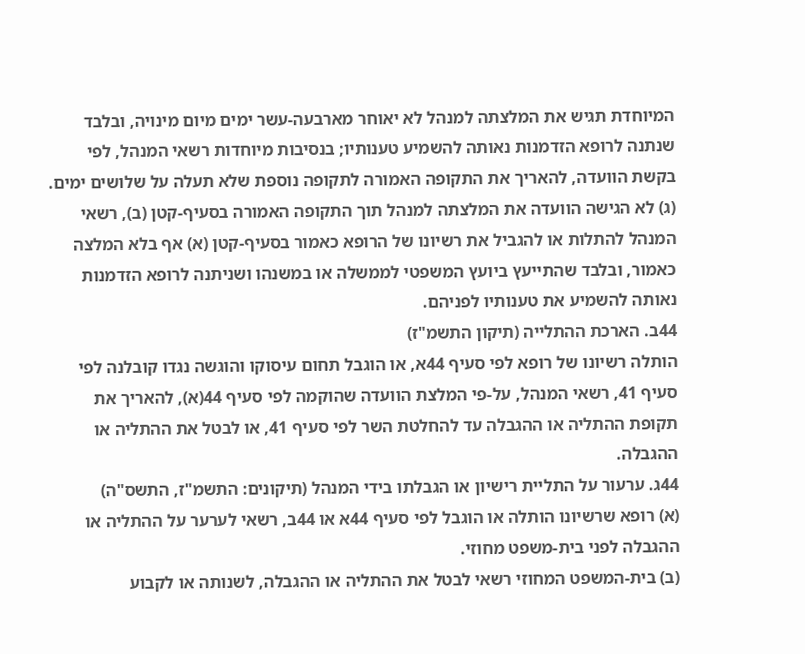המיוחדת תגיש את המלצתה למנהל לא יאוחר מארבעה-עשר ימים מיום מינויה, ובלבד שנתנה לרופא הזדמנות נאותה להשמיע טענותיו; בנסיבות מיוחדות רשאי המנהל, לפי בקשת הוועדה, להאריך את התקופה האמורה לתקופה נוספת שלא תעלה על שלושים ימים.
(ג) לא הגישה הוועדה את המלצתה למנהל תוך התקופה האמורה בסעיף-קטן (ב), רשאי המנהל להתלות או להגביל את רשיונו של הרופא כאמור בסעיף-קטן (א) אף בלא המלצה כאמור, ובלבד שהתייעץ ביועץ המשפטי לממשלה או במשנהו ושניתנה לרופא הזדמנות נאותה להשמיע את טענותיו לפניהם.
44ב. הארכת ההתלייה (תיקון התשמ"ז)
הותלה רשיונו של רופא לפי סעיף 44א, או הוגבל תחום עיסוקו והוגשה נגדו קובלנה לפי סעיף 41, רשאי המנהל, על-פי המלצת הוועדה שהוקמה לפי סעיף 44(א), להאריך את תקופת ההתליה או ההגבלה עד להחלטת השר לפי סעיף 41, או לבטל את ההתליה או ההגבלה.
44ג. ערעור על התליית רישיון או הגבלתו בידי המנהל (תיקונים: התשמ"ז, התשס"ה)
(א) רופא שרשיונו הותלה או הוגבל לפי סעיף 44א או 44ב, רשאי לערער על ההתליה או ההגבלה לפני בית-משפט מחוזי.
(ב) בית-המשפט המחוזי רשאי לבטל את ההתליה או ההגבלה, לשנותה או לקבוע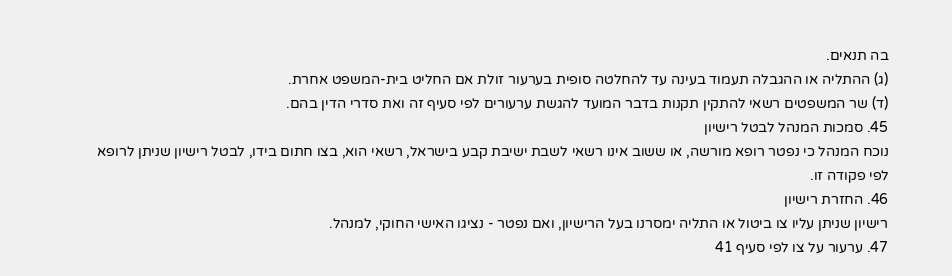בה תנאים.
(ג) ההתליה או ההגבלה תעמוד בעינה עד להחלטה סופית בערעור זולת אם החליט בית-המשפט אחרת.
(ד) שר המשפטים רשאי להתקין תקנות בדבר המועד להגשת ערעורים לפי סעיף זה ואת סדרי הדין בהם.
45. סמכות המנהל לבטל רישיון
נוכח המנהל כי נפטר רופא מורשה, או ששוב אינו רשאי לשבת ישיבת קבע בישראל, רשאי הוא, בצו חתום בידו, לבטל רישיון שניתן לרופא לפי פקודה זו.
46. החזרת רישיון
רישיון שניתן עליו צו ביטול או התליה ימסרנו בעל הרישיון, ואם נפטר - נציגו האישי החוקי, למנהל.
47. ערעור על צו לפי סעיף 41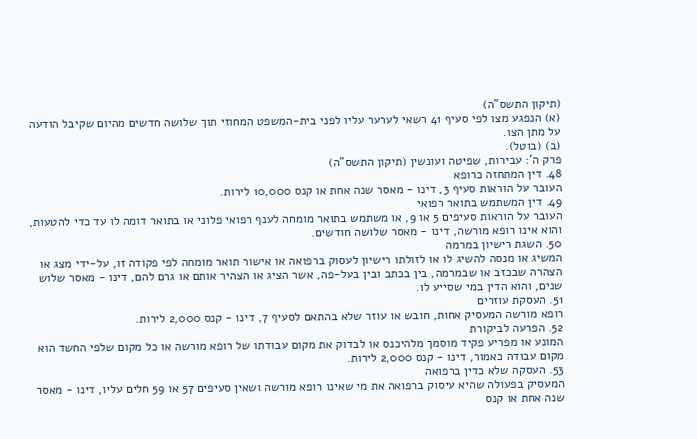(תיקון התשס"ה)
(א) הנפגע מצו לפי סעיף 41 רשאי לערער עליו לפני בית-המשפט המחוזי תוך שלושה חדשים מהיום שקיבל הודעה על מתן הצו.
(ב) (בוטל).
פרק ה': עבירות, שפיטה ועונשין (תיקון התשס"ה)
48. דין המתחזה כרופא
העובר על הוראות סעיף 3, דינו - מאסר שנה אחת או קנס 10,000 לירות.
49. דין המשתמש בתואר רפואי
העובר על הוראות סעיפים 5 או 9, או משתמש בתואר מומחה לענף רפואי פלוני או בתואר דומה לו עד כדי להטעות, והוא אינו רופא מורשה, דינו - מאסר שלושה חודשים.
50. השגת רישיון במרמה
המשיג או מנסה להשיג לו או לזולתו רישיון לעסוק ברפואה או אישור תואר מומחה לפי פקודה זו, על-ידי מצג או הצהרה שבכזב או שבמרמה, בין בכתב ובין בעל-פה, אשר הציג או הצהיר אותם או גרם להם, דינו - מאסר שלוש שנים, והוא הדין במי שסייע לו.
51. העסקת עוזרים
רופא מורשה המעסיק אחות, חובש או עוזר שלא בהתאם לסעיף 7, דינו - קנס 2,000 לירות.
52. הפרעה לביקורת
המונע או מפריע פקיד מוסמך מלהיכנס או לבדוק את מקום עבודתו של רופא מורשה או כל מקום שלפי החשד הוא מקום עבודה כאמור, דינו - קנס 2,000 לירות.
53. העסקה שלא כדין ברפואה
המעסיק בפעולה שהיא עיסוק ברפואה את מי שאינו רופא מורשה ושאין סעיפים 57 או 59 חלים עליו, דינו - מאסר שנה אחת או קנס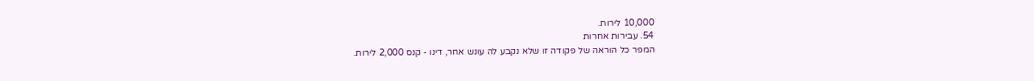10,000 לירות.
54. עבירות אחרות
המפר כל הוראה של פקודה זו שלא נקבע לה עונש אחר, דינו - קנס 2,000 לירות.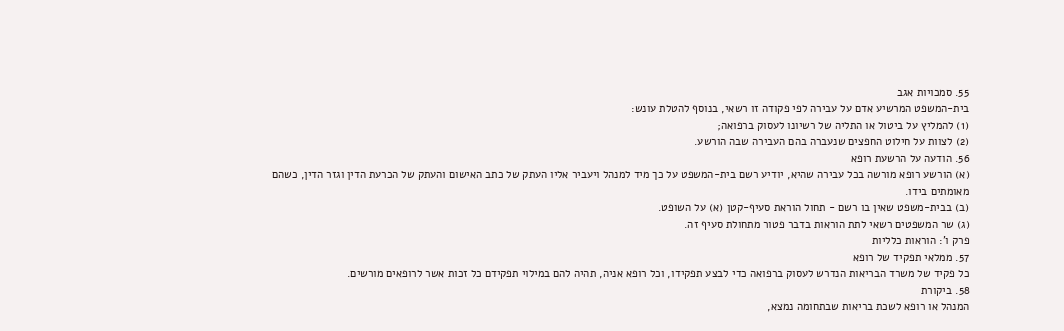55. סמכויות אגב
בית-המשפט המרשיע אדם על עבירה לפי פקודה זו רשאי, בנוסף להטלת עונש:
(1) להמליץ על ביטול או התליה של רשיונו לעסוק ברפואה;
(2) לצוות על חילוט החפצים שנעברה בהם העבירה שבה הורשע.
56. הודעה על הרשעת רופא
(א) הורשע רופא מורשה בכל עבירה שהיא, יודיע רשם בית-המשפט על כך מיד למנהל ויעביר אליו העתק של כתב האישום והעתק של הכרעת הדין וגזר הדין, כשהם מאומתים בידו.
(ב) בבית-משפט שאין בו רשם - תחול הוראת סעיף-קטן (א) על השופט.
(ג) שר המשפטים רשאי לתת הוראות בדבר פטור מתחולת סעיף זה.
פרק ו': הוראות כלליות
57. ממלאי תפקיד של רופא
כל פקיד של משרד הבריאות הנדרש לעסוק ברפואה כדי לבצע תפקידו, וכל רופא אניה, תהיה להם במילוי תפקידם כל זכות אשר לרופאים מורשים.
58. ביקורת
המנהל או רופא לשכת בריאות שבתחומה נמצא,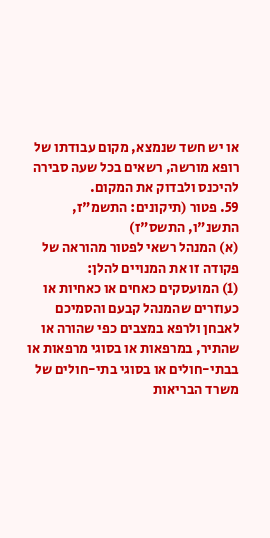או יש חשד שנמצא, מקום עבודתו של רופא מורשה, רשאים בכל שעה סבירה להיכנס ולבדוק את המקום.
59. פטור (תיקונים: התשמ"ז, התשנ"ו, התשס"ז)
(א) המנהל רשאי לפטור מהוראה של פקודה זו את המנויים להלן:
(1) המועסקים כאחים או כאחיות או כעוזרים שהמנהל קבעם והסמיכם לאבחן ולרפא במצבים כפי שהורה או שהתיר, במרפאות או בסוגי מרפאות או בבתי-חולים או בסוגי בתי-חולים של משרד הבריאות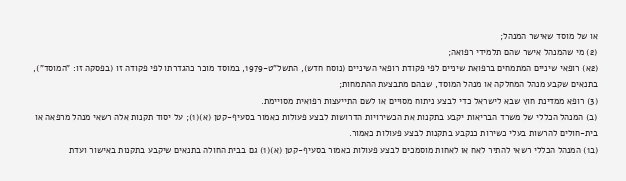או של מוסד שאישר המנהל;
(2) מי שהמנהל אישר שהם תלמידי רפואה;
(2א) רופאי שיניים המתמחים ברפואת שיניים לפי פקודת רופאי השיניים (נוסח חדש), התשל"ט-1979, במוסד מוכר כהגדרתו לפי פקודה זו (בפסקה זו: "המוסד"), בתנאים שקבע מנהל המחלקה או מנהל המוסד, שבהם מתבצעת ההתמחות;
(3) רופא ממדינת חוץ שבא לישראל כדי לבצע ניתוח מסויים או לשם התייעצות רפואית מסויימת.
(ב) המנהל הכללי של משרד הבריאות יקבע בתקנות את הכשירויות הדרושות לבצע פעולות כאמור בסעיף-קטן (א)(1); על יסוד תקנות אלה רשאי מנהל מרפאה או בית-חולים להרשות בעלי כשירות כנקבע בתקנות לבצע פעולות כאמור.
(ב1) המנהל הכללי רשאי להתיר לאח או לאחות מוסמכים לבצע פעולות כאמור בסעיף-קטן (א)(1) גם בבית החולה בתנאים שיקבע בתקנות באישור ועדת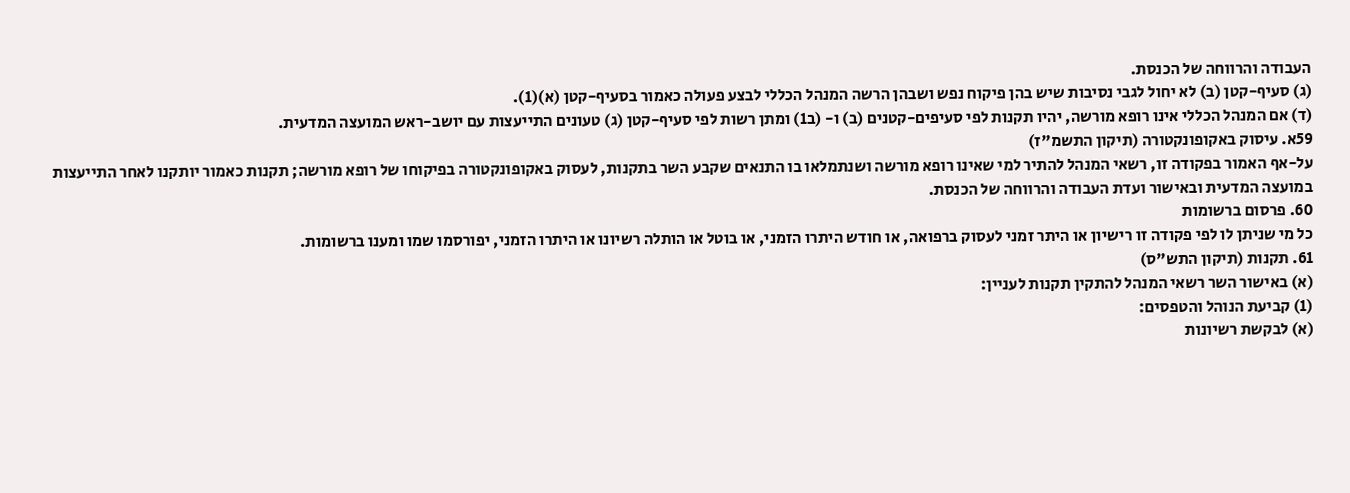העבודה והרווחה של הכנסת.
(ג) סעיף-קטן (ב) לא יחול לגבי נסיבות שיש בהן פיקוח נפש ושבהן הרשה המנהל הכללי לבצע פעולה כאמור בסעיף-קטן (א)(1).
(ד) אם המנהל הכללי אינו רופא מורשה, יהיו תקנות לפי סעיפים-קטנים (ב) ו- (ב1) ומתן רשות לפי סעיף-קטן (ג) טעונים התייעצות עם יושב-ראש המועצה המדעית.
59א. עיסוק באקופונקטורה (תיקון התשמ"ז)
על-אף האמור בפקודה זו, רשאי המנהל להתיר למי שאינו רופא מורשה ושנתמלאו בו התנאים שקבע השר בתקנות, לעסוק באקופונקטורה בפיקוחו של רופא מורשה; תקנות כאמור יותקנו לאחר התייעצות במועצה המדעית ובאישור ועדת העבודה והרווחה של הכנסת.
60. פרסום ברשומות
כל מי שניתן לו לפי פקודה זו רישיון או היתר זמני לעסוק ברפואה, או חודש היתרו הזמני, או בוטל או הותלה רשיונו או היתרו הזמני, יפורסמו שמו ומענו ברשומות.
61. תקנות (תיקון התש"ס)
(א) באישור השר רשאי המנהל להתקין תקנות לעניין:
(1) קביעת הנוהל והטפסים:
(א) לבקשת רשיונות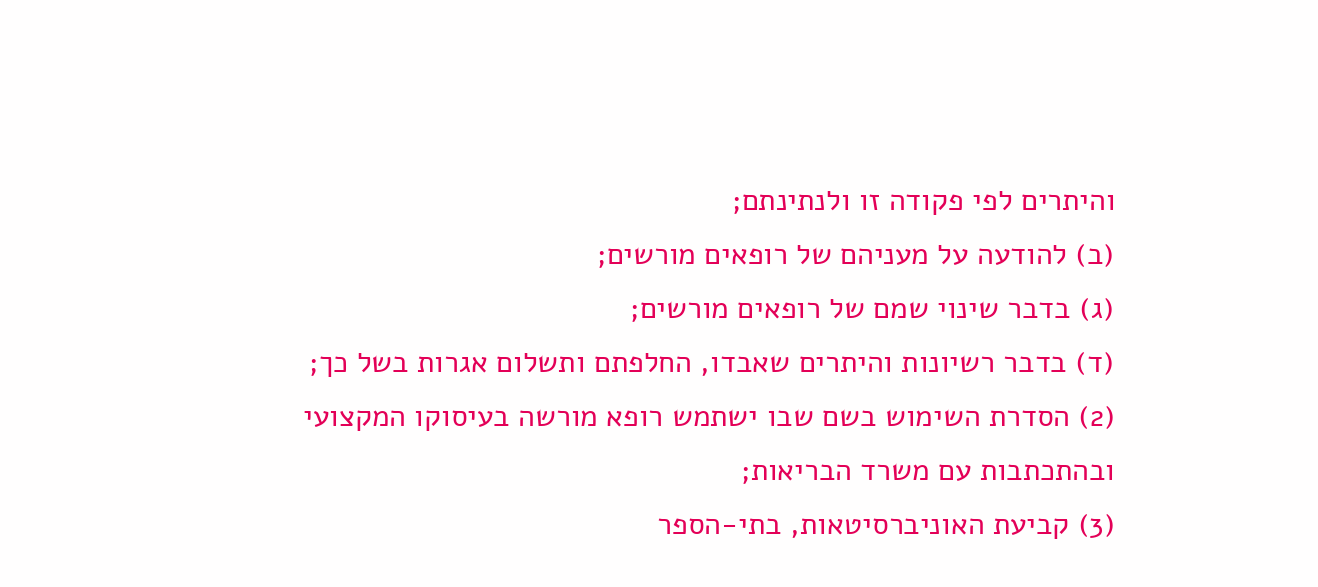והיתרים לפי פקודה זו ולנתינתם;
(ב) להודעה על מעניהם של רופאים מורשים;
(ג) בדבר שינוי שמם של רופאים מורשים;
(ד) בדבר רשיונות והיתרים שאבדו, החלפתם ותשלום אגרות בשל כך;
(2) הסדרת השימוש בשם שבו ישתמש רופא מורשה בעיסוקו המקצועי ובהתכתבות עם משרד הבריאות;
(3) קביעת האוניברסיטאות, בתי-הספר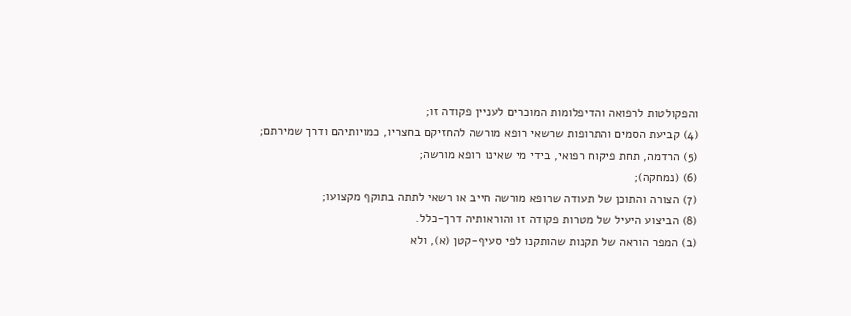והפקולטות לרפואה והדיפלומות המוכרים לעניין פקודה זו;
(4) קביעת הסמים והתרופות שרשאי רופא מורשה להחזיקם בחצריו, כמויותיהם ודרך שמירתם;
(5) הרדמה, תחת פיקוח רפואי, בידי מי שאינו רופא מורשה;
(6) (נמחקה);
(7) הצורה והתוכן של תעודה שרופא מורשה חייב או רשאי לתתה בתוקף מקצועו;
(8) הביצוע היעיל של מטרות פקודה זו והוראותיה דרך-כלל.
(ב) המפר הוראה של תקנות שהותקנו לפי סעיף-קטן (א), ולא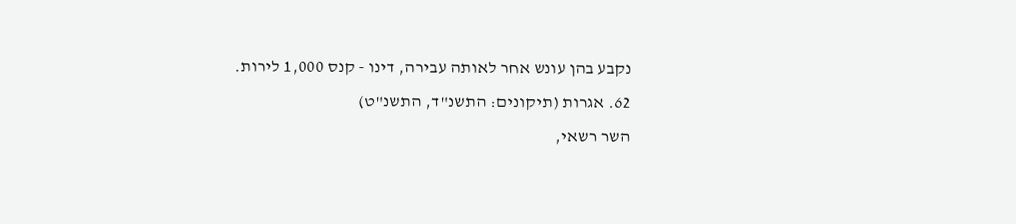נקבע בהן עונש אחר לאותה עבירה, דינו - קנס 1,000 לירות.
62. אגרות (תיקונים: התשנ"ד, התשנ"ט)
השר רשאי,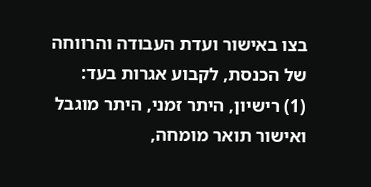בצו באישור ועדת העבודה והרווחה של הכנסת, לקבוע אגרות בעד:
(1) רישיון, היתר זמני, היתר מוגבל ואישור תואר מומחה,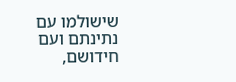שישולמו עם נתינתם ועם חידושם,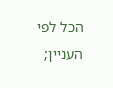הכל לפי העניין;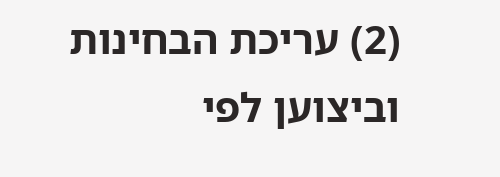(2) עריכת הבחינות וביצוען לפי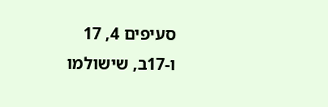סעיפים 4, 17 ו-17ב, שישולמו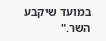במועד שיקבע השר."